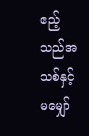ဧည့်သည်အသစ်နှင့် မမျှော်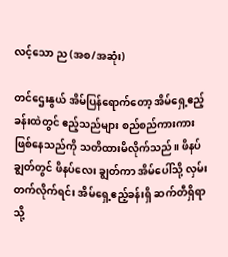လင့်သော ည (အစ/အဆုံး)

တင်ဌေးနွယ် အိမ်ပြန်ရောက်တော့ အိမ်ရှေ့ဧည့်ခန်းထဲတွင် ဧည့်သည်များ စည်စည်ကားကား ဖြစ်နေသည်ကို သတိထားမိလိုက်သည်။ ဖိနပ်ချွတ်တွင် ဖိနပ်လေး ချွတ်ကာ အိမ်ပေါ်သို့ လှမ်းတက်လိုက်ရင်း အိမ်ရှေ့ဧည့်ခန်းရှိ ဆက်တီရှိရာသို့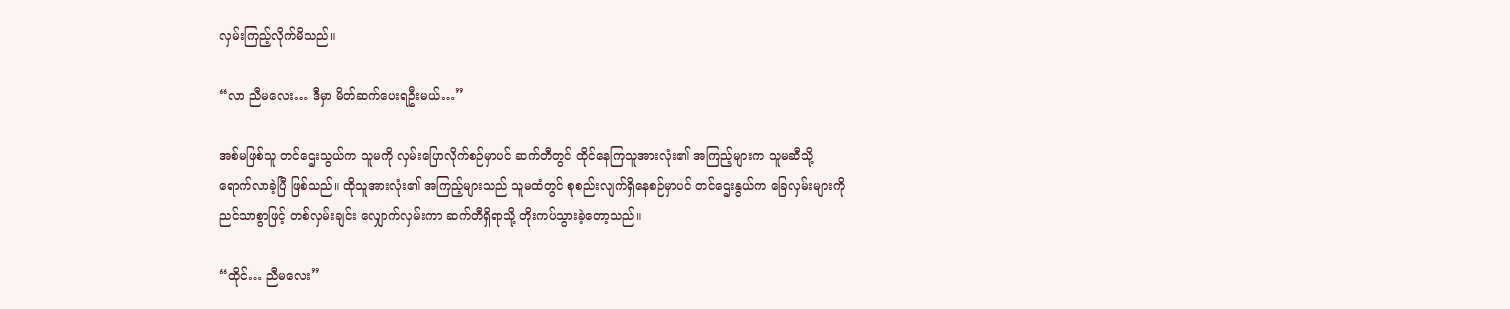လှမ်းကြည့်လိုက်မိသည်။

“လာ ညီမလေး… ဒီမှာ မိတ်ဆက်ပေးရဦးမယ်…”

အစ်မဖြစ်သူ တင်ဌေးသွယ်က သူမကို လှမ်းပြောလိုက်စဉ်မှာပင် ဆက်တီတွင် ထိုင်နေကြသူအားလုံး၏ အကြည့်များက သူမဆီသို့ ရောက်လာခဲ့ပြီ ဖြစ်သည်။ ထိုသူအားလုံး၏ အကြည့်များသည် သူမထံတွင် စုစည်းလျက်ရှိနေစဉ်မှာပင် တင်ဌေးနွယ်က ခြေလှမ်းများကို ညင်သာစွာဖြင့် တစ်လှမ်းချင်း လျှောက်လှမ်းကာ ဆက်တီရှိရာသို့ တိုးကပ်သွားခဲ့တော့သည်။

“ထိုင်… ညီမလေး”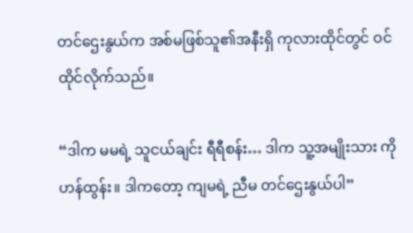တင်ဌေးနွယ်က အစ်မဖြစ်သူ၏အနီးရှိ ကုလားထိုင်တွင် ဝင်ထိုင်လိုက်သည်။

“ဒါက မမရဲ့ သူငယ်ချင်း ရီရီစန်း… ဒါက သူ့အမျိုးသား ကိုဟန်ထွန်း။ ဒါကတော့ ကျမရဲ့ ညီမ တင်ဌေးနွယ်ပါ”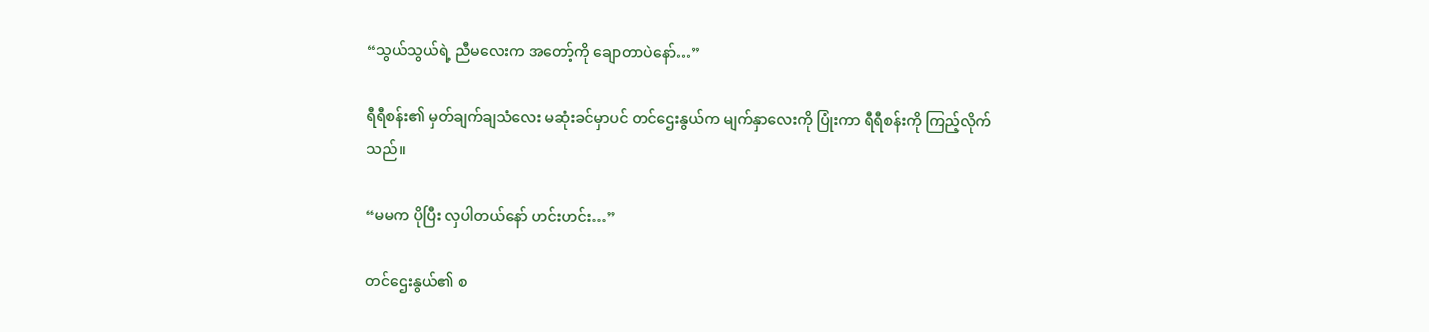“သွယ်သွယ်ရဲ့ ညီမလေးက အတော့်ကို ချောတာပဲနော်…”

ရီရီစန်း၏ မှတ်ချက်ချသံလေး မဆုံးခင်မှာပင် တင်ဌေးနွယ်က မျက်နှာလေးကို ပြုံးကာ ရီရီစန်းကို ကြည့်လိုက်သည်။

“မမက ပိုပြီး လှပါတယ်နော် ဟင်းဟင်း…”

တင်ဌေးနွယ်၏ စ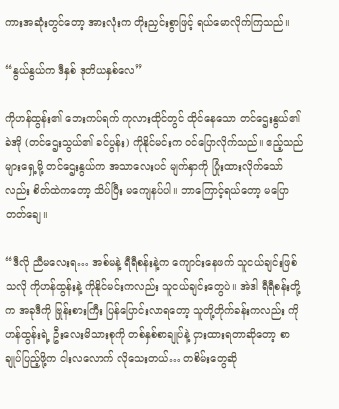ကားအဆုံးတွင်တော့ အားလုံးက တိုးညှင်းစွာဖြင့် ရယ်မောလိုက်ကြသည်။

“နွယ်နွယ်က ဒီနှစ် ဒုတိယနှစ်လေ”

ကိုဟန်ထွန်း၏ ဘေးကပ်ရက် ကုလားထိုင်တွင် ထိုင်နေသော တင်ဌေးနွယ်၏ ခဲအို (တင်ဌေးသွယ်၏ ခင်ပွန်း) ကိုနိုင်မင်းက ဝင်ပြောလိုက်သည်။ ဧည့်သည်များရှေ့မို့ တင်ဌေးနွယ်က အသာလေးပင် မျက်နှာကို ပြုံးထားလိုက်သော်လည်း စိတ်ထဲကတော့ သိပ်ပြီး မကျေနပ်ပါ။ ဘာကြောင့်ရယ်တော့ မပြောတတ်ချေ။

“ဒီလို ညီမလေးရ… အစ်မနဲ့ ရီရီစန်းနဲ့က ကျောင်းနေဖက် သူငယ်ချင်းဖြစ်သလို ကိုဟန်ထွန်းနဲ့ ကိုနိုင်မင်းကလည်း သူငယ်ချင်းတွေပဲ။ အဲဒါ ရီရီစန်းတို့က အခုဒီကို ဗြုန်းစားကြီး ပြန်ပြောင်းလာရတော့ သူတို့တိုက်ခန်းကလည်း ကိုဟန်ထွန်းရဲ့ ဦးလေးမိသားစုကို တစ်နှစ်စာချုပ်နဲ့ ငှားထားရတာဆိုတော့ စာချုပ်ပြည့်ဖို့က ငါးလလောက် လိုသေးတယ်… တစိမ်းတွေဆို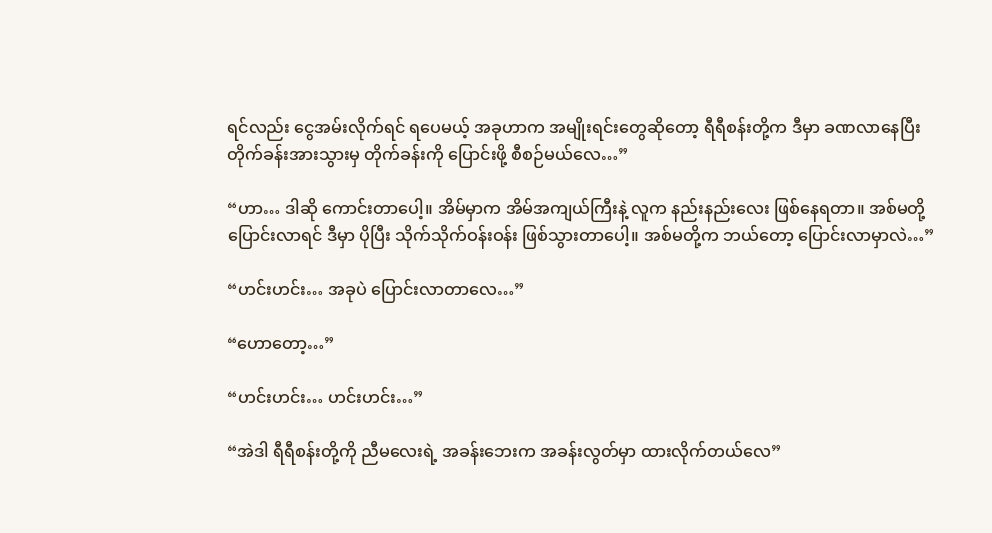ရင်လည်း ငွေအမ်းလိုက်ရင် ရပေမယ့် အခုဟာက အမျိုးရင်းတွေဆိုတော့ ရီရီစန်းတို့က ဒီမှာ ခဏလာနေပြီး တိုက်ခန်းအားသွားမှ တိုက်ခန်းကို ပြောင်းဖို့ စီစဉ်မယ်လေ…”

“ဟာ… ဒါဆို ကောင်းတာပေါ့။ အိမ်မှာက အိမ်အကျယ်ကြီးနဲ့ လူက နည်းနည်းလေး ဖြစ်နေရတာ။ အစ်မတို့ ပြောင်းလာရင် ဒီမှာ ပိုပြီး သိုက်သိုက်ဝန်းဝန်း ဖြစ်သွားတာပေါ့။ အစ်မတို့က ဘယ်တော့ ပြောင်းလာမှာလဲ…”

“ဟင်းဟင်း… အခုပဲ ပြောင်းလာတာလေ…”

“ဟောတော့…”

“ဟင်းဟင်း… ဟင်းဟင်း…”

“အဲဒါ ရီရီစန်းတို့ကို ညီမလေးရဲ့ အခန်းဘေးက အခန်းလွတ်မှာ ထားလိုက်တယ်လေ”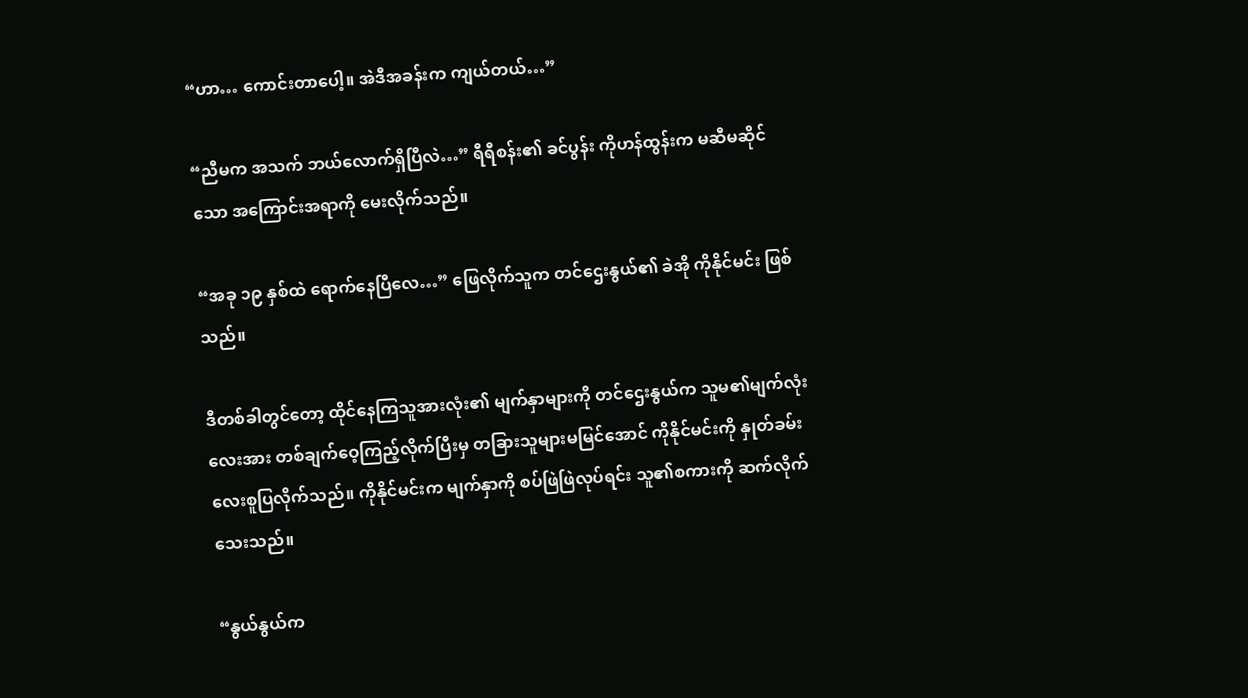“ဟာ… ကောင်းတာပေါ့။ အဲဒီအခန်းက ကျယ်တယ်…”

“ညီမက အသက် ဘယ်လောက်ရှိပြီလဲ…” ရီရီစန်း၏ ခင်ပွန်း ကိုဟန်ထွန်းက မဆီမဆိုင်သော အကြောင်းအရာကို မေးလိုက်သည်။

“အခု ၁၉ နှစ်ထဲ ရောက်နေပြီလေ…” ဖြေလိုက်သူက တင်ဌေးနွယ်၏ ခဲအို ကိုနိုင်မင်း ဖြစ်သည်။

ဒီတစ်ခါတွင်တော့ ထိုင်နေကြသူအားလုံး၏ မျက်နှာများကို တင်ဌေးနွယ်က သူမ၏မျက်လုံးလေးအား တစ်ချက်ဝေ့ကြည့်လိုက်ပြီးမှ တခြားသူများမမြင်အောင် ကိုနိုင်မင်းကို နှုတ်ခမ်းလေးစူပြလိုက်သည်။ ကိုနိုင်မင်းက မျက်နှာကို စပ်ဖြဲဖြဲလုပ်ရင်း သူ၏စကားကို ဆက်လိုက်သေးသည်။

“နွယ်နွယ်က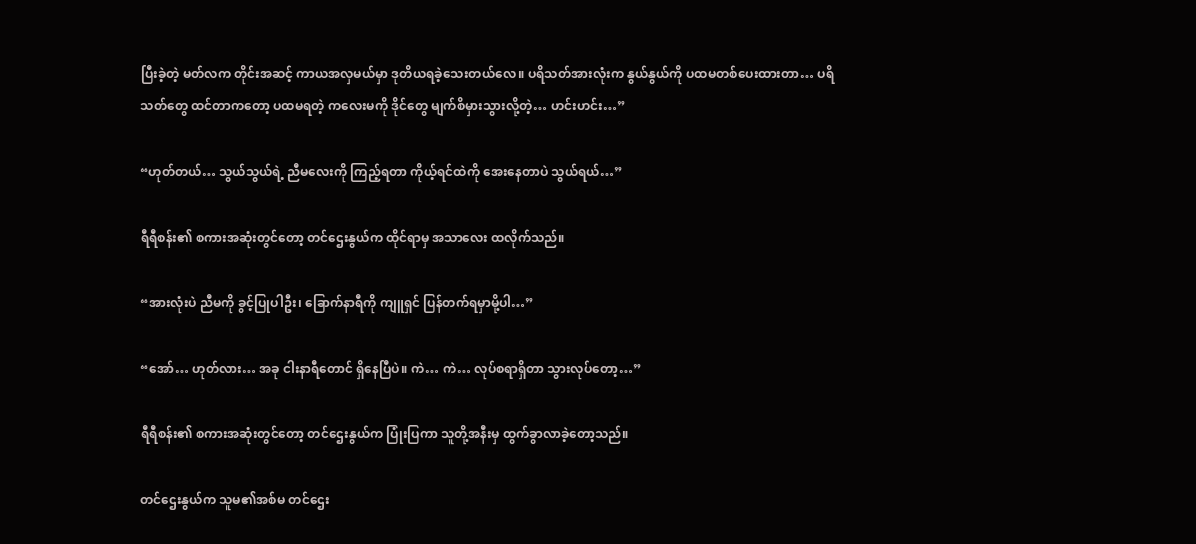ပြီးခဲ့တဲ့ မတ်လက တိုင်းအဆင့် ကာယအလှမယ်မှာ ဒုတိယရခဲ့သေးတယ်လေ။ ပရိသတ်အားလုံးက နွယ်နွယ်ကို ပထမတစ်ပေးထားတာ… ပရိသတ်တွေ ထင်တာကတော့ ပထမရတဲ့ ကလေးမကို ဒိုင်တွေ မျက်စိမှားသွားလို့တဲ့… ဟင်းဟင်း…”

“ဟုတ်တယ်… သွယ်သွယ်ရဲ့ ညီမလေးကို ကြည့်ရတာ ကိုယ့်ရင်ထဲကို အေးနေတာပဲ သွယ်ရယ်…”

ရီရီစန်း၏ စကားအဆုံးတွင်တော့ တင်ဌေးနွယ်က ထိုင်ရာမှ အသာလေး ထလိုက်သည်။

“အားလုံးပဲ ညီမကို ခွင့်ပြုပါဦး၊ ခြောက်နာရီကို ကျူရှင် ပြန်တက်ရမှာမို့ပါ…”

“အော်… ဟုတ်လား… အခု ငါးနာရီတောင် ရှိနေပြီပဲ။ ကဲ… ကဲ… လုပ်စရာရှိတာ သွားလုပ်တော့…”

ရီရီစန်း၏ စကားအဆုံးတွင်တော့ တင်ဌေးနွယ်က ပြုံးပြကာ သူတို့အနီးမှ ထွက်ခွာလာခဲ့တော့သည်။

တင်ဌေးနွယ်က သူမ၏အစ်မ တင်ဌေး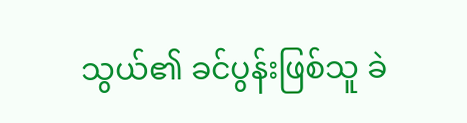သွယ်၏ ခင်ပွန်းဖြစ်သူ ခဲ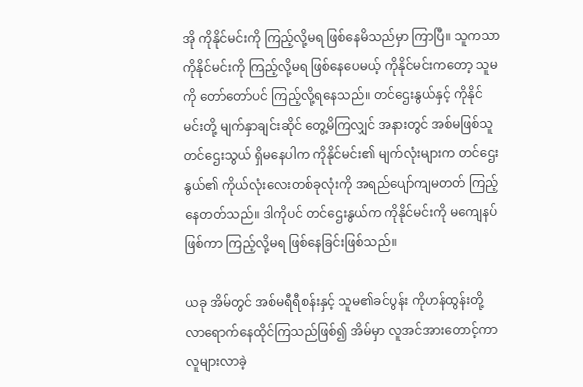အို ကိုနိုင်မင်းကို ကြည့်လို့မရ ဖြစ်နေမိသည်မှာ ကြာပြီ။ သူကသာ ကိုနိုင်မင်းကို ကြည့်လို့မရ ဖြစ်နေပေမယ့် ကိုနိုင်မင်းကတော့ သူမကို တော်တော်ပင် ကြည့်လို့ရနေသည်။ တင်ဌေးနွယ်နှင့် ကိုနိုင်မင်းတို့ မျက်နှာချင်းဆိုင် တွေ့မိကြလျှင် အနားတွင် အစ်မဖြစ်သူ တင်ဌေးသွယ် ရှိမနေပါက ကိုနိုင်မင်း၏ မျက်လုံးများက တင်ဌေးနွယ်၏ ကိုယ်လုံးလေးတစ်ခုလုံးကို အရည်ပျော်ကျမတတ် ကြည့်နေတတ်သည်။ ဒါကိုပင် တင်ဌေးနွယ်က ကိုနိုင်မင်းကို မကျေနပ်ဖြစ်ကာ ကြည့်လို့မရ ဖြစ်နေခြင်းဖြစ်သည်။

ယခု အိမ်တွင် အစ်မရီရီစန်းနှင့် သူမ၏ခင်ပွန်း ကိုဟန်ထွန်းတို့ လာရောက်နေထိုင်ကြသည်ဖြစ်၍ အိမ်မှာ လူအင်အားတောင့်ကာ လူများလာခဲ့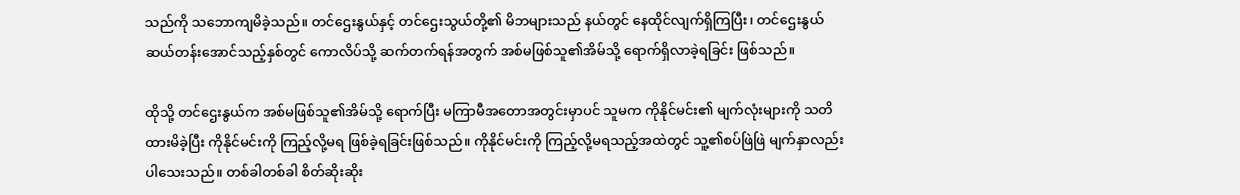သည်ကို သဘောကျမိခဲ့သည်။ တင်ဌေးနွယ်နှင့် တင်ဌေးသွယ်တို့၏ မိဘများသည် နယ်တွင် နေထိုင်လျက်ရှိကြပြီး၊ တင်ဌေးနွယ် ဆယ်တန်းအောင်သည့်နှစ်တွင် ကောလိပ်သို့ ဆက်တက်ရန်အတွက် အစ်မဖြစ်သူ၏အိမ်သို့ ရောက်ရှိလာခဲ့ရခြင်း ဖြစ်သည်။

ထိုသို့ တင်ဌေးနွယ်က အစ်မဖြစ်သူ၏အိမ်သို့ ရောက်ပြီး မကြာမီအတောအတွင်းမှာပင် သူမက ကိုနိုင်မင်း၏ မျက်လုံးများကို သတိထားမိခဲ့ပြီး ကိုနိုင်မင်းကို ကြည့်လို့မရ ဖြစ်ခဲ့ရခြင်းဖြစ်သည်။ ကိုနိုင်မင်းကို ကြည့်လို့မရသည့်အထဲတွင် သူ့၏စပ်ဖြဲဖြဲ မျက်နှာလည်း ပါသေးသည်။ တစ်ခါတစ်ခါ စိတ်ဆိုးဆိုး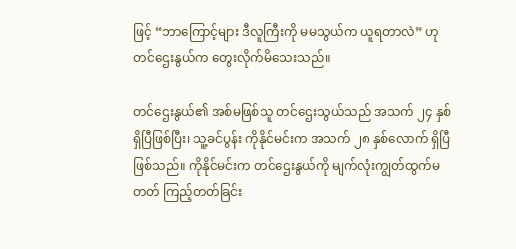ဖြင့် “ဘာကြောင့်များ ဒီလူကြီးကို မမသွယ်က ယူရတာလဲ” ဟု တင်ဌေးနွယ်က တွေးလိုက်မိသေးသည်။

တင်ဌေးနွယ်၏ အစ်မဖြစ်သူ တင်ဌေးသွယ်သည် အသက် ၂၄ နှစ် ရှိပြီဖြစ်ပြီး၊ သူ့ခင်ပွန်း ကိုနိုင်မင်းက အသက် ၂၈ နှစ်လောက် ရှိပြီဖြစ်သည်။ ကိုနိုင်မင်းက တင်ဌေးနွယ်ကို မျက်လုံးကျွတ်ထွက်မတတ် ကြည့်တတ်ခြင်း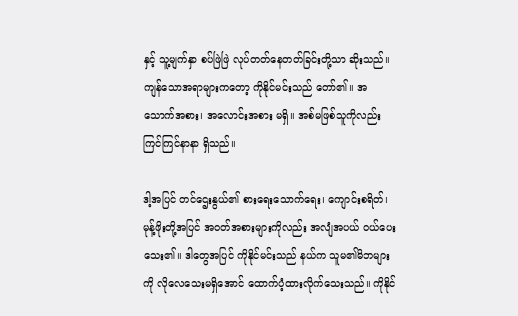နှင့် သူ့မျက်နှာ စပ်ဖြဲဖြဲ လုပ်တတ်နေတတ်ခြင်းတို့သာ ဆိုးသည်။ ကျန်သောအရာများကတော့ ကိုနိုင်မင်းသည် တော်၏။ အသောက်အစား၊ အလောင်းအစား မရှိ။ အစ်မဖြစ်သူကိုလည်း ကြင်ကြင်နာနာ ရှိသည်။

ဒါ့အပြင် တင်ဌေးနွယ်၏ စားရေးသောက်ရေး၊ ကျောင်းစရိတ်၊ မုန့်ဖိုးတို့အပြင် အဝတ်အစားများကိုလည်း အလျံအပယ် ဝယ်ပေးသေး၏။ ဒါတွေအပြင် ကိုနိုင်မင်းသည် နယ်က သူမ၏မိဘများကို လိုလေသေးမရှိအောင် ထောက်ပံ့ထားလိုက်သေးသည်။ ကိုနိုင်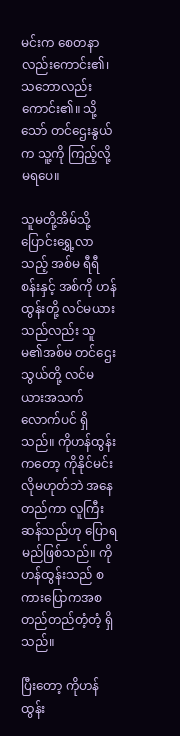မင်းက စေတနာလည်းကောင်း၏၊ သဘောလည်းကောင်း၏။ သို့သော် တင်ဌေးနွယ်က သူ့ကို ကြည့်လို့မရပေ။

သူမတို့အိမ်သို့ ပြောင်းရွှေ့လာသည့် အစ်မ ရီရီစန်းနှင့် အစ်ကို ဟန်ထွန်းတို့ လင်မယားသည်လည်း သူမ၏အစ်မ တင်ဌေးသွယ်တို့ လင်မယားအသက်လောက်ပင် ရှိသည်။ ကိုဟန်ထွန်းကတော့ ကိုနိုင်မင်းလိုမဟုတ်ဘဲ အနေတည်ကာ လူကြီးဆန်သည်ဟု ပြောရမည်ဖြစ်သည်။ ကိုဟန်ထွန်းသည် စကားပြောကအစ တည်တည်တံ့တံ့ ရှိသည်။

ပြီးတော့ ကိုဟန်ထွန်း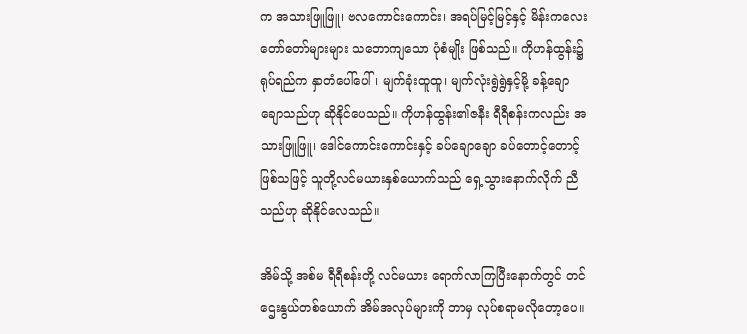က အသားဖြူဖြူ၊ ဗလကောင်းကောင်း၊ အရပ်မြင့်မြင့်နှင့် မိန်းကလေးတော်တော်များများ သဘောကျသော ပုံစံမျိုး ဖြစ်သည်။ ကိုဟန်ထွန်း၌ ရုပ်ရည်က နှာတံပေါ်ပေါ်၊ မျက်ခုံးထူထူ၊ မျက်လုံးရွဲရွဲနှင့်မို့ ခန့်ချော ချောသည်ဟု ဆိုနိုင်ပေသည်။ ကိုဟန်ထွန်း၏ဇနီး ရီရီစန်းကလည်း အသားဖြူဖြူ၊ ဒေါင်ကောင်းကောင်းနှင့် ခပ်ချောချော ခပ်တောင့်တောင့် ဖြစ်သဖြင့် သူတို့လင်မယားနှစ်ယောက်သည် ရှေ့သွားနောက်လိုက် ညီသည်ဟု ဆိုနိုင်လေသည်။

အိမ်သို့ အစ်မ ရီရီစန်းတို့ လင်မယား ရောက်လာကြပြီးနောက်တွင် တင်ဌေးနွယ်တစ်ယောက် အိမ်အလုပ်များကို ဘာမှ လုပ်စရာမလိုတော့ပေ။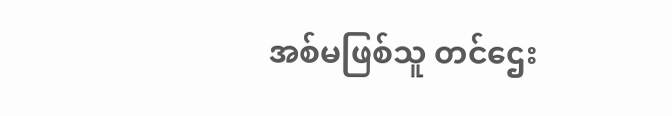အစ်မဖြစ်သူ တင်ဌေး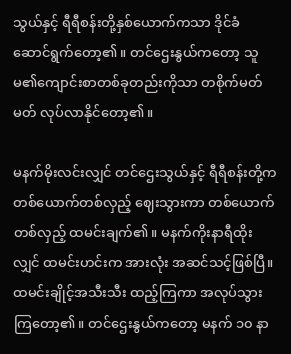သွယ်နှင့် ရီရီစန်းတို့နှစ်ယောက်ကသာ ဒိုင်ခံ ဆောင်ရွက်တော့၏။ တင်ဌေးနွယ်ကတော့ သူမ၏ကျောင်းစာတစ်ခုတည်းကိုသာ တစိုက်မတ်မတ် လုပ်လာနိုင်တော့၏။

မနက်မိုးလင်းလျှင် တင်ဌေးသွယ်နှင့် ရီရီစန်းတို့က တစ်ယောက်တစ်လှည့် ဈေးသွားကာ တစ်ယောက်တစ်လှည့် ထမင်းချက်၏။ မနက်ကိုးနာရီထိုးလျှင် ထမင်းဟင်းက အားလုံး အဆင်သင့်ဖြစ်ပြီ။ ထမင်းချိုင့်အသီးသီး ထည့်ကြကာ အလုပ်သွားကြတော့၏။ တင်ဌေးနွယ်ကတော့ မနက် ၁၀ နာ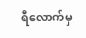ရီလောက်မှ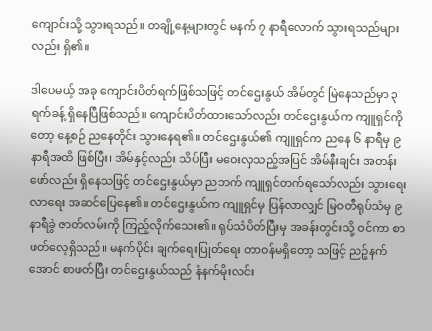ကျောင်းသို့ သွားရသည်။ တချို့နေ့များတွင် မနက် ၇ နာရီလောက် သွားရသည်များလည်း ရှိ၏။

ဒါပေမယ့် အခု ကျောင်းပိတ်ရက်ဖြစ်သဖြင့် တင်ဌေးနွယ် အိမ်တွင် မြဲနေသည်မှာ ၃ ရက်ခန့် ရှိနေပြီဖြစ်သည်။ ကျောင်းပိတ်ထားသော်လည်း တင်ဌေးနွယ်က ကျူရှင်ကိုတော့ နေ့စဉ် ညနေတိုင်း သွားနေရ၏။ တင်ဌေးနွယ်၏ ကျူရှင်က ညနေ ၆ နာရီမှ ၉ နာရီအထိ ဖြစ်ပြီး၊ အိမ်နှင့်လည်း သိပ်ပြီး မဝေးလှသည့်အပြင် အိမ်နီးချင်း အတန်းဖော်လည်း ရှိနေသဖြင့် တင်ဌေးနွယ်မှာ ညဘက် ကျူရှင်တက်ရသော်လည်း သွားရေးလာရေး အဆင်ပြေနေ၏။ တင်ဌေးနွယ်က ကျူရှင်မှ ပြန်လာလျှင် မြဝတီရုပ်သံမှ ၉ နာရီခွဲ ဇာတ်လမ်းကို ကြည့်လိုက်သေး၏။ ရုပ်သံပိတ်ပြီးမှ အခန်းတွင်းသို့ ဝင်ကာ စာဖတ်လေ့ရှိသည်။ မနက်ပိုင်း ချက်ရေးပြုတ်ရေး တာဝန်မရှိတော့ သဖြင့် ညဉ့်နက်အောင် စာဖတ်ပြီး တင်ဌေးနွယ်သည် နံနက်မိုးလင်း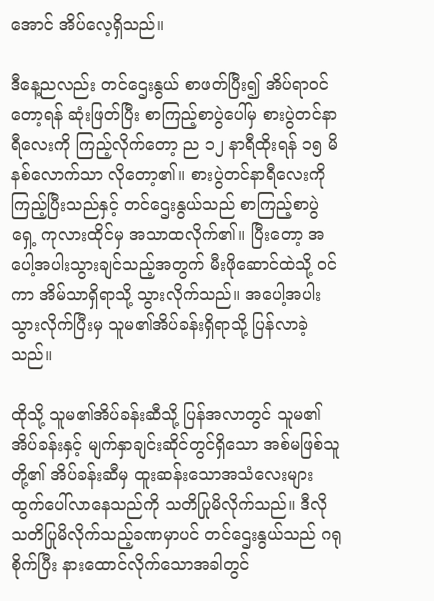အောင် အိပ်လေ့ရှိသည်။

ဒီနေ့ညလည်း တင်ဌေးနွယ် စာဖတ်ပြီး၍ အိပ်ရာဝင်တော့ရန် ဆုံးဖြတ်ပြီး စာကြည့်စာပွဲပေါ်မှ စားပွဲတင်နာရီလေးကို ကြည့်လိုက်တော့ ည ၁၂ နာရီထိုးရန် ၁၅ မိနစ်လောက်သာ လိုတော့၏။ စားပွဲတင်နာရီလေးကို ကြည့်ပြီးသည်နှင့် တင်ဌေးနွယ်သည် စာကြည့်စာပွဲရှေ့ ကုလားထိုင်မှ အသာထလိုက်၏။ ပြီးတော့ အပေါ့အပါးသွားချင်သည့်အတွက် မီးဖိုဆောင်ထဲသို့ ဝင်ကာ အိမ်သာရှိရာသို့ သွားလိုက်သည်။ အပေါ့အပါး သွားလိုက်ပြီးမှ သူမ၏အိပ်ခန်းရှိရာသို့ ပြန်လာခဲ့သည်။

ထိုသို့ သူမ၏အိပ်ခန်းဆီသို့ ပြန်အလာတွင် သူမ၏အိပ်ခန်းနှင့် မျက်နှာချင်းဆိုင်တွင်ရှိသော အစ်မဖြစ်သူတို့၏ အိပ်ခန်းဆီမှ ထူးဆန်းသောအသံလေးများ ထွက်ပေါ်လာနေသည်ကို သတိပြုမိလိုက်သည်။ ဒီလို သတိပြုမိလိုက်သည့်ခဏမှာပင် တင်ဌေးနွယ်သည် ဂရုစိုက်ပြီး နားထောင်လိုက်သောအခါတွင်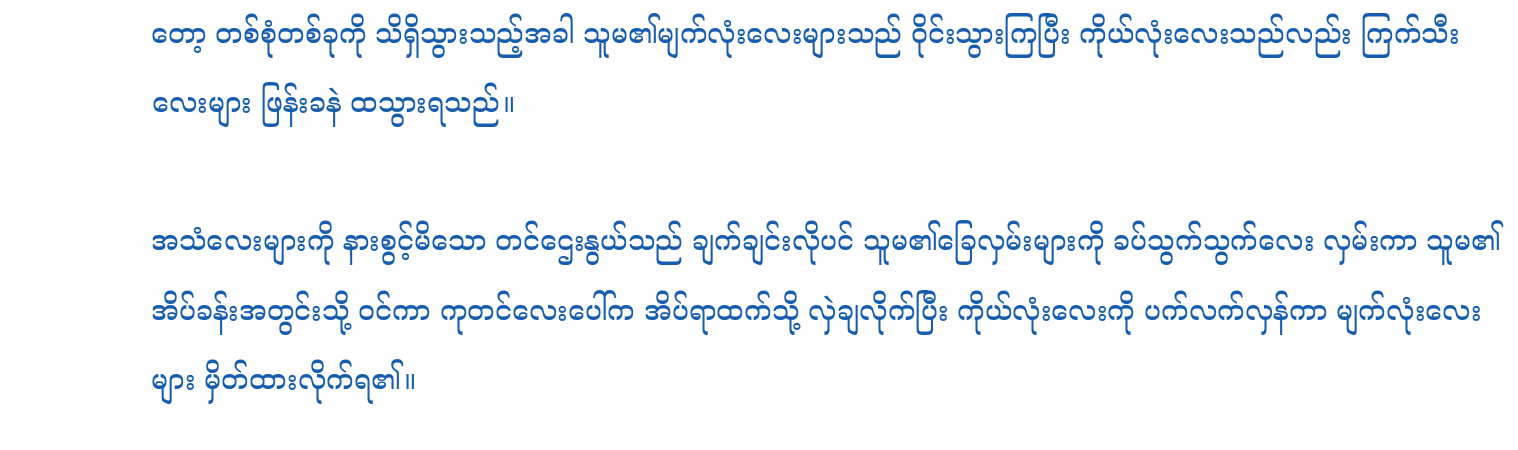တော့ တစ်စုံတစ်ခုကို သိရှိသွားသည့်အခါ သူမ၏မျက်လုံးလေးများသည် ဝိုင်းသွားကြပြီး ကိုယ်လုံးလေးသည်လည်း ကြက်သီးလေးများ ဖြန်းခနဲ ထသွားရသည်။

အသံလေးများကို နားစွင့်မိသော တင်ဌေးနွယ်သည် ချက်ချင်းလိုပင် သူမ၏ခြေလှမ်းများကို ခပ်သွက်သွက်လေး လှမ်းကာ သူမ၏အိပ်ခန်းအတွင်းသို့ ဝင်ကာ ကုတင်လေးပေါ်က အိပ်ရာထက်သို့ လှဲချလိုက်ပြီး ကိုယ်လုံးလေးကို ပက်လက်လှန်ကာ မျက်လုံးလေးများ မှိတ်ထားလိုက်ရ၏။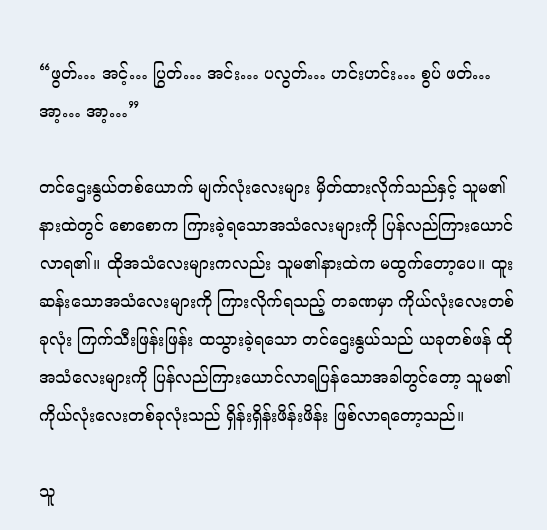“ဖွတ်… အင့်… ပြွတ်… အင်း… ပလွတ်… ဟင်းဟင်း… စွပ် ဖတ်… အာ့… အာ့…”

တင်ဌေးနွယ်တစ်ယောက် မျက်လုံးလေးများ မှိတ်ထားလိုက်သည်နှင့် သူမ၏နားထဲတွင် စောစောက ကြားခဲ့ရသောအသံလေးများကို ပြန်လည်ကြားယောင်လာရ၏။ ထိုအသံလေးများကလည်း သူမ၏နားထဲက မထွက်တော့ပေ။ ထူးဆန်းသောအသံလေးများကို ကြားလိုက်ရသည့် တခဏမှာ ကိုယ်လုံးလေးတစ်ခုလုံး ကြက်သီးဖြန်းဖြန်း ထသွားခဲ့ရသော တင်ဌေးနွယ်သည် ယခုတစ်ဖန် ထိုအသံလေးများကို ပြန်လည်ကြားယောင်လာရပြန်သောအခါတွင်တော့ သူမ၏ကိုယ်လုံးလေးတစ်ခုလုံးသည် ရှိန်းရှိန်းဖိန်းဖိန်း ဖြစ်လာရတော့သည်။

သူ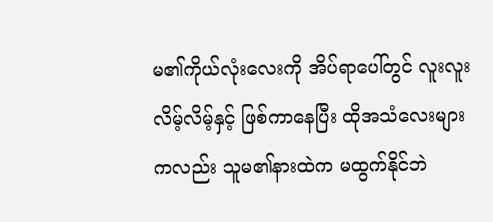မ၏ကိုယ်လုံးလေးကို အိပ်ရာပေါ်တွင် လူးလူးလိမ့်လိမ့်နှင့် ဖြစ်ကာနေပြီး ထိုအသံလေးများကလည်း သူမ၏နားထဲက မထွက်နိုင်ဘဲ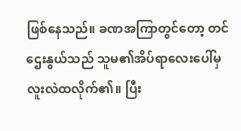ဖြစ်နေသည်။ ခဏအကြာတွင်တော့ တင်ဌေးနွယ်သည် သူမ၏အိပ်ရာလေးပေါ်မှ လူးလဲထလိုက်၏။ ပြီး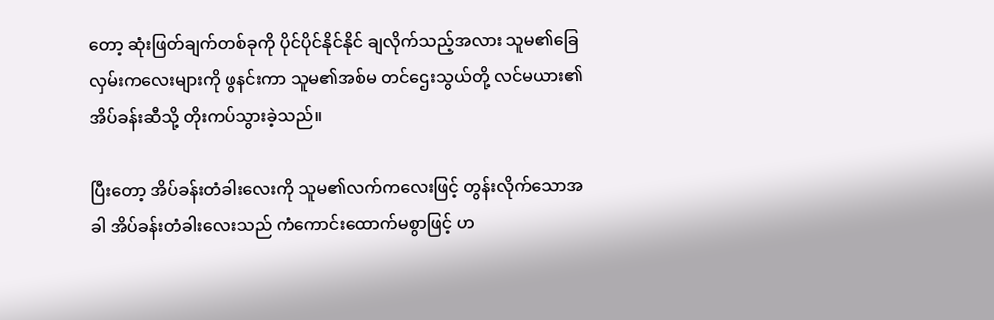တော့ ဆုံးဖြတ်ချက်တစ်ခုကို ပိုင်ပိုင်နိုင်နိုင် ချလိုက်သည့်အလား သူမ၏ခြေလှမ်းကလေးများကို ဖွနင်းကာ သူမ၏အစ်မ တင်ဌေးသွယ်တို့ လင်မယား၏ အိပ်ခန်းဆီသို့ တိုးကပ်သွားခဲ့သည်။

ပြီးတော့ အိပ်ခန်းတံခါးလေးကို သူမ၏လက်ကလေးဖြင့် တွန်းလိုက်သောအခါ အိပ်ခန်းတံခါးလေးသည် ကံကောင်းထောက်မစွာဖြင့် ဟ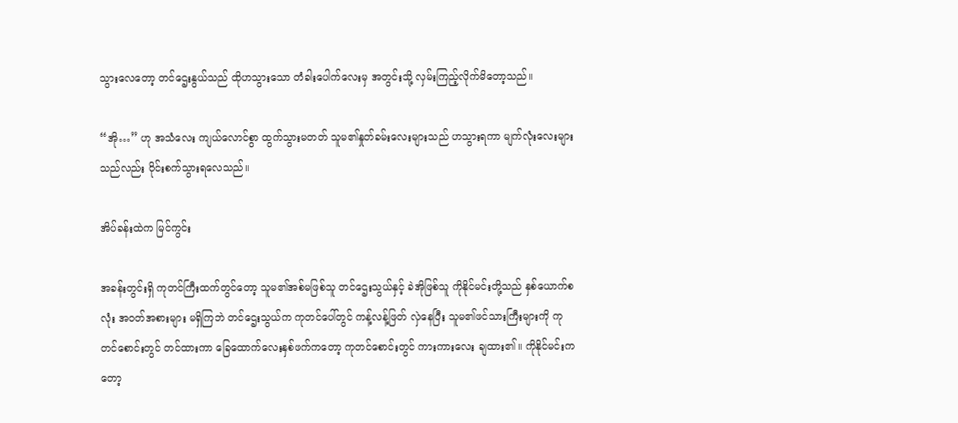သွားလေတော့ တင်ဌေးနွယ်သည် ထိုဟသွားသော တံခါးပေါက်လေးမှ အတွင်းသို့ လှမ်းကြည့်လိုက်မိတော့သည်။

“အို…” ဟု အသံလေး ကျယ်လောင်စွာ ထွက်သွားမတတ် သူမ၏နှုတ်ခမ်းလေးများသည် ဟသွားရကာ မျက်လုံးလေးများသည်လည်း ဝိုင်းစက်သွားရလေသည်။

အိပ်ခန်းထဲက မြင်ကွင်း

အခန်းတွင်းရှိ ကုတင်ကြီးထက်တွင်တော့ သူမ၏အစ်မဖြစ်သူ တင်ဌေးသွယ်နှင့် ခဲအိုဖြစ်သူ ကိုနိုင်မင်းတို့သည် နှစ်ယောက်စလုံး အဝတ်အစားများ မရှိကြဘဲ တင်ဌေးသွယ်က ကုတင်ပေါ်တွင် ကန့်လန့်ဖြတ် လှဲနေပြီး သူမ၏ဖင်သားကြီးများကို ကုတင်စောင်းတွင် တင်ထားကာ ခြေထောက်လေးနှစ်ဖက်ကတော့ ကုတင်စောင်းတွင် ကားကားလေး ချထား၏။ ကိုနိုင်မင်းကတော့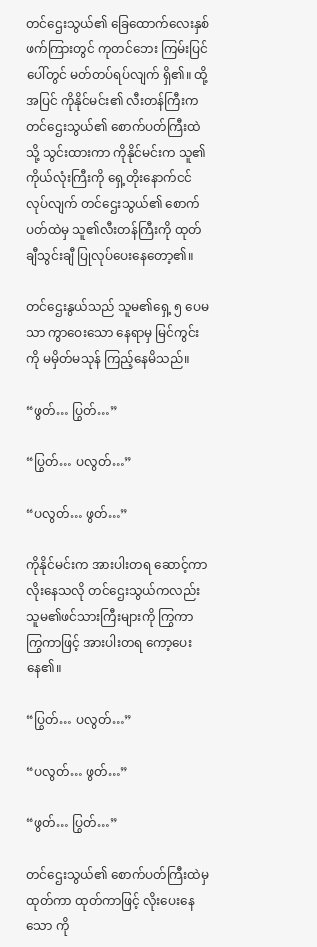တင်ဌေးသွယ်၏ ခြေထောက်လေးနှစ်ဖက်ကြားတွင် ကုတင်ဘေး ကြမ်းပြင်ပေါ်တွင် မတ်တပ်ရပ်လျက် ရှိ၏။ ထို့အပြင် ကိုနိုင်မင်း၏ လီးတန်ကြီးက တင်ဌေးသွယ်၏ စောက်ပတ်ကြီးထဲသို့ သွင်းထားကာ ကိုနိုင်မင်းက သူ၏ကိုယ်လုံးကြီးကို ရှေ့တိုးနောက်ငင် လုပ်လျက် တင်ဌေးသွယ်၏ စောက်ပတ်ထဲမှ သူ၏လီးတန်ကြီးကို ထုတ်ချီသွင်းချီ ပြုလုပ်ပေးနေတော့၏။

တင်ဌေးနွယ်သည် သူမ၏ရှေ့ ၅ ပေမသာ ကွာဝေးသော နေရာမှ မြင်ကွင်းကို မမှိတ်မသုန် ကြည့်နေမိသည်။

“ဖွတ်… ပြွတ်…”

“ပြွတ်… ပလွတ်…”

“ပလွတ်… ဖွတ်…”

ကိုနိုင်မင်းက အားပါးတရ ဆောင့်ကာ လိုးနေသလို တင်ဌေးသွယ်ကလည်း သူမ၏ဖင်သားကြီးများကို ကြွကာ ကြွကာဖြင့် အားပါးတရ ကော့ပေးနေ၏။

“ပြွတ်… ပလွတ်…”

“ပလွတ်… ဖွတ်…”

“ဖွတ်… ပြွတ်…”

တင်ဌေးသွယ်၏ စောက်ပတ်ကြီးထဲမှ ထုတ်ကာ ထုတ်ကာဖြင့် လိုးပေးနေသော ကို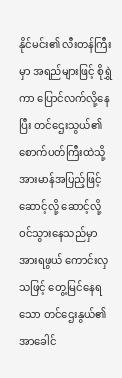နိုင်မင်း၏ လီးတန်ကြီးမှာ အရည်များဖြင့် စိုရွှဲကာ ပြောင်လက်လို့နေပြီး တင်ဌေးသွယ်၏ စောက်ပတ်ကြီးထဲသို့ အားမာန်အပြည့်ဖြင့် ဆောင့်လို့ ဆောင့်လို့ ဝင်သွားနေသည်မှာ အားရဖွယ် ကောင်းလှသဖြင့် တွေ့မြင်နေရသော တင်ဌေးနွယ်၏ အာခေါင်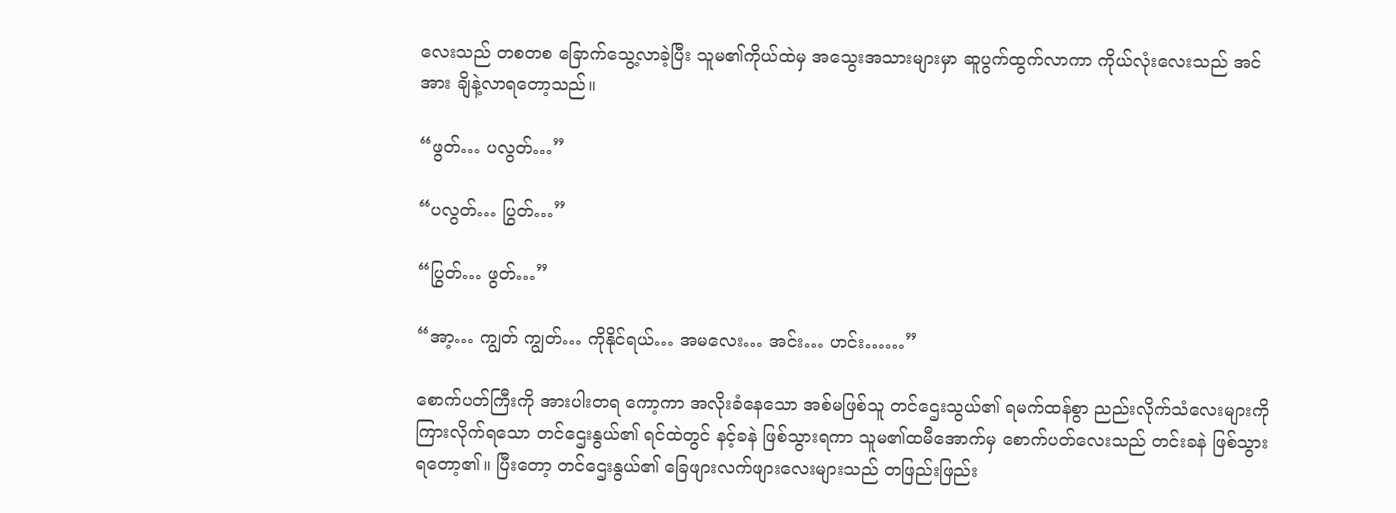လေးသည် တစတစ ခြောက်သွေ့လာခဲ့ပြီး သူမ၏ကိုယ်ထဲမှ အသွေးအသားများမှာ ဆူပွက်ထွက်လာကာ ကိုယ်လုံးလေးသည် အင်အား ချိနဲ့လာရတော့သည်။

“ဖွတ်… ပလွတ်…”

“ပလွတ်… ပြွတ်…”

“ပြွတ်… ဖွတ်…”

“အာ့… ကျွတ် ကျွတ်… ကိုနိုင်ရယ်… အမလေး… အင်း… ဟင်း……”

စောက်ပတ်ကြီးကို အားပါးတရ ကော့ကာ အလိုးခံနေသော အစ်မဖြစ်သူ တင်ဌေးသွယ်၏ ရမက်ထန်စွာ ညည်းလိုက်သံလေးများကို ကြားလိုက်ရသော တင်ဌေးနွယ်၏ ရင်ထဲတွင် နင့်ခနဲ ဖြစ်သွားရကာ သူမ၏ထမီအောက်မှ စောက်ပတ်လေးသည် တင်းခနဲ ဖြစ်သွားရတော့၏။ ပြီးတော့ တင်ဌေးနွယ်၏ ခြေဖျားလက်ဖျားလေးများသည် တဖြည်းဖြည်း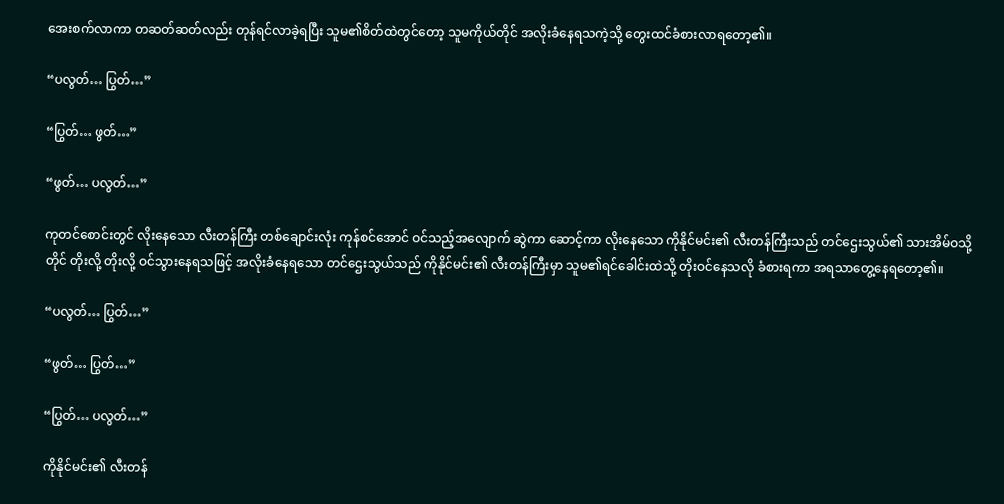အေးစက်လာကာ တဆတ်ဆတ်လည်း တုန်ရင်လာခဲ့ရပြီး သူမ၏စိတ်ထဲတွင်တော့ သူမကိုယ်တိုင် အလိုးခံနေရသကဲ့သို့ တွေးထင်ခံစားလာရတော့၏။

“ပလွတ်… ပြွတ်…”

“ပြွတ်… ဖွတ်…”

“ဖွတ်… ပလွတ်…”

ကုတင်စောင်းတွင် လိုးနေသော လီးတန်ကြီး တစ်ချောင်းလုံး ကုန်စင်အောင် ဝင်သည့်အလျောက် ဆွဲကာ ဆောင့်ကာ လိုးနေသော ကိုနိုင်မင်း၏ လီးတန်ကြီးသည် တင်ဌေးသွယ်၏ သားအိမ်ဝသို့တိုင် တိုးလို့ တိုးလို့ ဝင်သွားနေရသဖြင့် အလိုးခံနေရသော တင်ဌေးသွယ်သည် ကိုနိုင်မင်း၏ လီးတန်ကြီးမှာ သူမ၏ရင်ခေါင်းထဲသို့ တိုးဝင်နေသလို ခံစားရကာ အရသာတွေ့နေရတော့၏။

“ပလွတ်… ပြွတ်…”

“ဖွတ်… ပြွတ်…”

“ပြွတ်… ပလွတ်…”

ကိုနိုင်မင်း၏ လီးတန်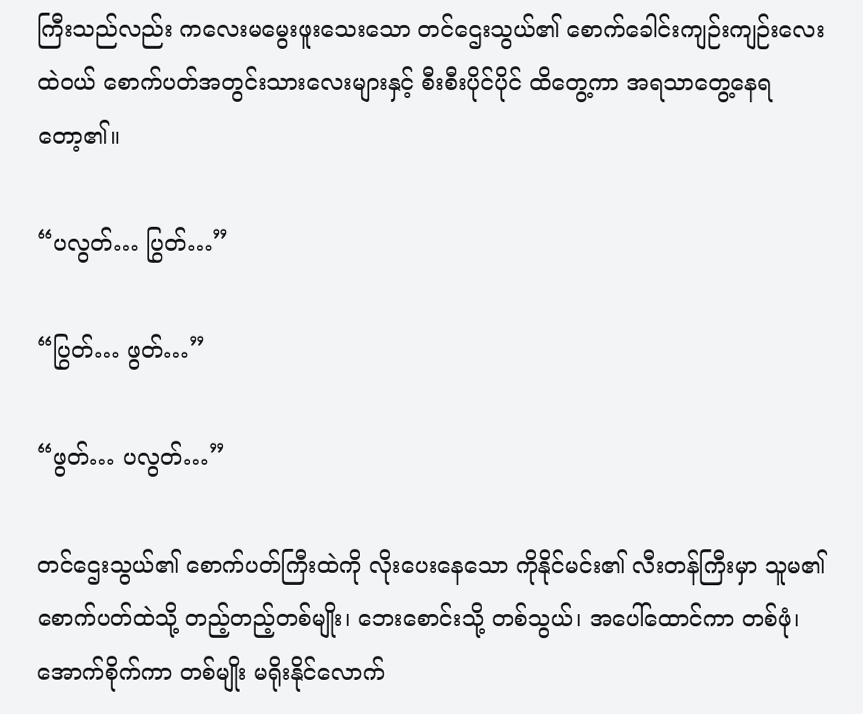ကြီးသည်လည်း ကလေးမမွေးဖူးသေးသော တင်ဌေးသွယ်၏ စောက်ခေါင်းကျဉ်းကျဉ်းလေးထဲဝယ် စောက်ပတ်အတွင်းသားလေးများနှင့် စီးစီးပိုင်ပိုင် ထိတွေ့ကာ အရသာတွေ့နေရတော့၏။

“ပလွတ်… ပြွတ်…”

“ပြွတ်… ဖွတ်…”

“ဖွတ်… ပလွတ်…”

တင်ဌေးသွယ်၏ စောက်ပတ်ကြီးထဲကို လိုးပေးနေသော ကိုနိုင်မင်း၏ လီးတန်ကြီးမှာ သူမ၏စောက်ပတ်ထဲသို့ တည့်တည့်တစ်မျိုး၊ ဘေးစောင်းသို့ တစ်သွယ်၊ အပေါ်ထောင်ကာ တစ်ဖုံ၊ အောက်စိုက်ကာ တစ်မျိုး မရိုးနိုင်လောက်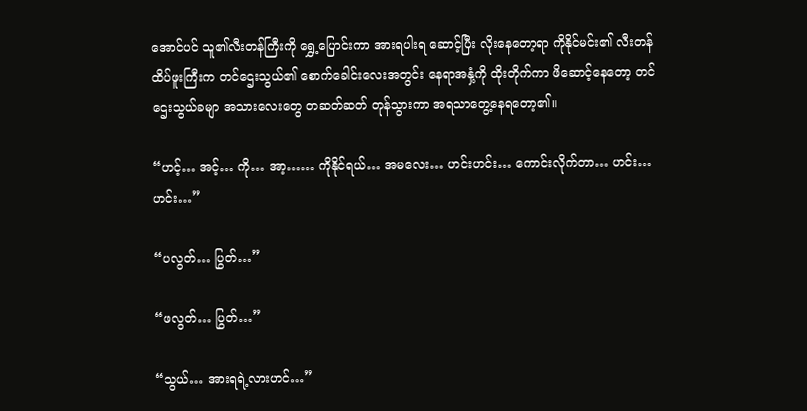အောင်ပင် သူ၏လီးတန်ကြီးကို ရွှေ့ပြောင်းကာ အားရပါးရ ဆောင့်ပြီး လိုးနေတော့ရာ ကိုနိုင်မင်း၏ လီးတန်ထိပ်ဖူးကြီးက တင်ဌေးသွယ်၏ စောက်ခေါင်းလေးအတွင်း နေရာအနှံ့ကို ထိုးတိုက်ကာ ဖိဆောင့်နေတော့ တင်ဌေးသွယ်ခမျာ အသားလေးတွေ တဆတ်ဆတ် တုန်သွားကာ အရသာတွေ့နေရတော့၏။

“ဟင့်… အင့်… ကို… အာ့…… ကိုနိုင်ရယ်… အမလေး… ဟင်းဟင်း… ကောင်းလိုက်တာ… ဟင်း… ဟင်း…”

“ပလွတ်… ပြွတ်…”

“ဖလွတ်… ပြွတ်…”

“သွယ်… အားရရဲ့လားဟင်…”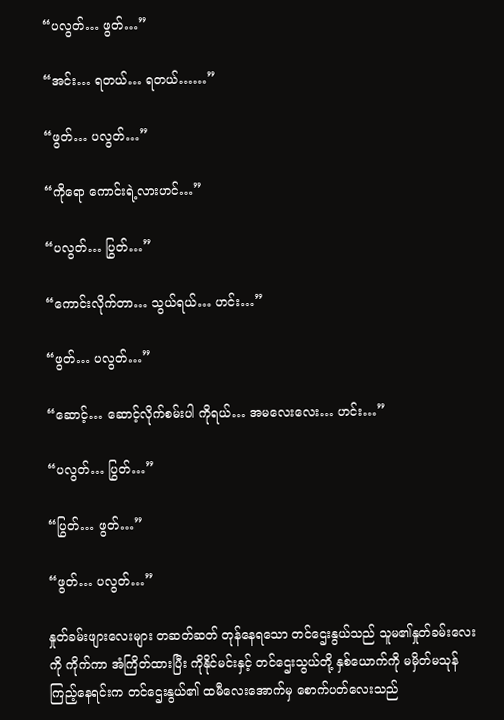“ပလွတ်… ဖွတ်…”

“အင်း… ရတယ်… ရတယ်……”

“ဖွတ်… ပလွတ်…”

“ကိုရော ကောင်းရဲ့လားဟင်…”

“ပလွတ်… ပြွတ်…”

“ကောင်းလိုက်တာ… သွယ်ရယ်… ဟင်း…”

“ဖွတ်… ပလွတ်…”

“ဆောင့်… ဆောင့်လိုက်စမ်းပါ ကိုရယ်… အမလေးလေး… ဟင်း…”

“ပလွတ်… ပြွတ်…”

“ပြွတ်… ဖွတ်…”

“ဖွတ်… ပလွတ်…”

နှုတ်ခမ်းဖျားလေးများ တဆတ်ဆတ် တုန်နေရသော တင်ဌေးနွယ်သည် သူမ၏နှုတ်ခမ်းလေးကို ကိုက်ကာ အံကြိတ်ထားပြီး ကိုနိုင်မင်းနှင့် တင်ဌေးသွယ်တို့ နှစ်ယောက်ကို မမှိတ်မသုန် ကြည့်နေရင်းက တင်ဌေးနွယ်၏ ထမီလေးအောက်မှ စောက်ပတ်လေးသည်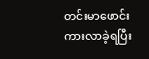တင်းမာဖောင်းကားလာခဲ့ရပြီး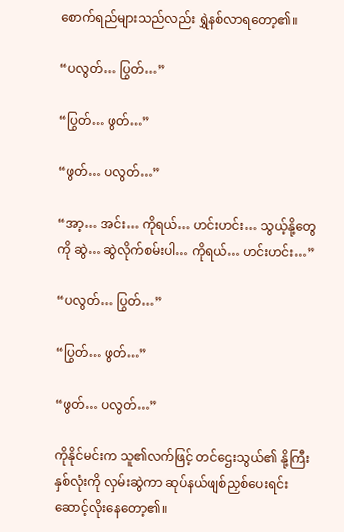စောက်ရည်များသည်လည်း ရွှဲနစ်လာရတော့၏။

“ပလွတ်… ပြွတ်…”

“ပြွတ်… ဖွတ်…”

“ဖွတ်… ပလွတ်…”

“အာ့… အင်း… ကိုရယ်… ဟင်းဟင်း… သွယ့်နို့တွေကို ဆွဲ… ဆွဲလိုက်စမ်းပါ… ကိုရယ်… ဟင်းဟင်း…”

“ပလွတ်… ပြွတ်…”

“ပြွတ်… ဖွတ်…”

“ဖွတ်… ပလွတ်…”

ကိုနိုင်မင်းက သူ၏လက်ဖြင့် တင်ဌေးသွယ်၏ နို့ကြီးနှစ်လုံးကို လှမ်းဆွဲကာ ဆုပ်နယ်ဖျစ်ညှစ်ပေးရင်း ဆောင့်လိုးနေတော့၏။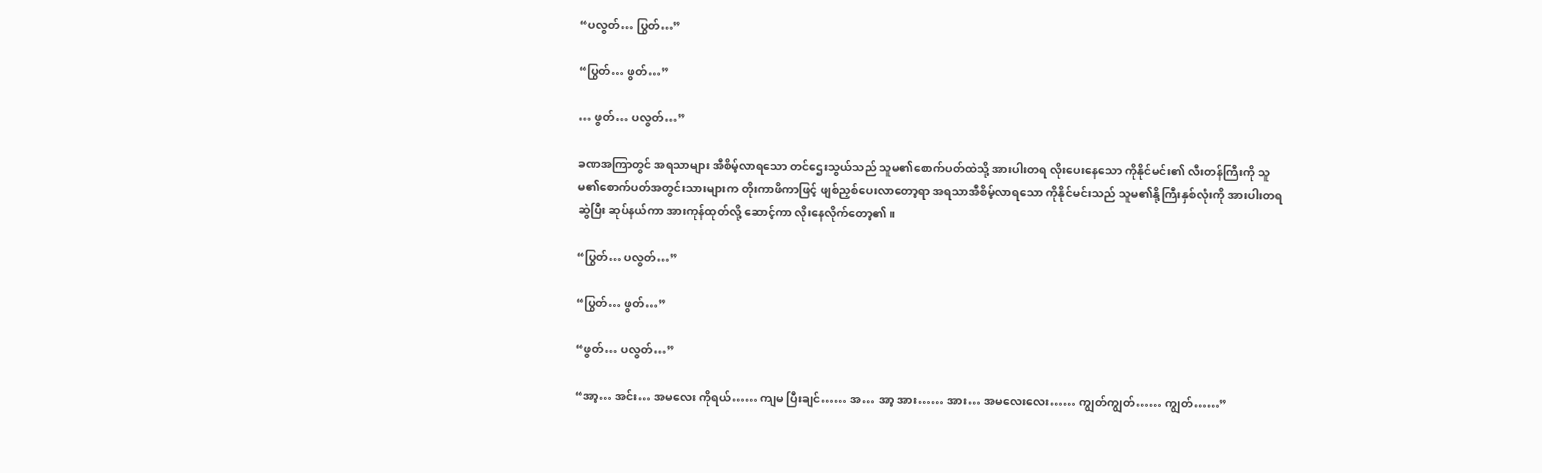“ပလွတ်… ပြွတ်…”

“ပြွတ်… ဖွတ်…”

… ဖွတ်… ပလွတ်…”

ခဏအကြာတွင် အရသာများ အီစိမ့်လာရသော တင်ဌေးသွယ်သည် သူမ၏စောက်ပတ်ထဲသို့ အားပါးတရ လိုးပေးနေသော ကိုနိုင်မင်း၏ လီးတန်ကြီးကို သူမ၏စောက်ပတ်အတွင်းသားများက တိုးကာဖိကာဖြင့် ဖျစ်ညှစ်ပေးလာတော့ရာ အရသာအီစိမ့်လာရသော ကိုနိုင်မင်းသည် သူမ၏နို့ကြီးနှစ်လုံးကို အားပါးတရ ဆွဲပြီး ဆုပ်နယ်ကာ အားကုန်ထုတ်လို့ ဆောင့်ကာ လိုးနေလိုက်တော့၏။

“ပြွတ်… ပလွတ်…”

“ပြွတ်… ဖွတ်…”

“ဖွတ်… ပလွတ်…”

“အာ့… အင်း… အမလေး ကိုရယ်…… ကျမ ပြီးချင်…… အ… အာ့ အား…… အား… အမလေးလေး…… ကျွတ်ကျွတ်…… ကျွတ်……”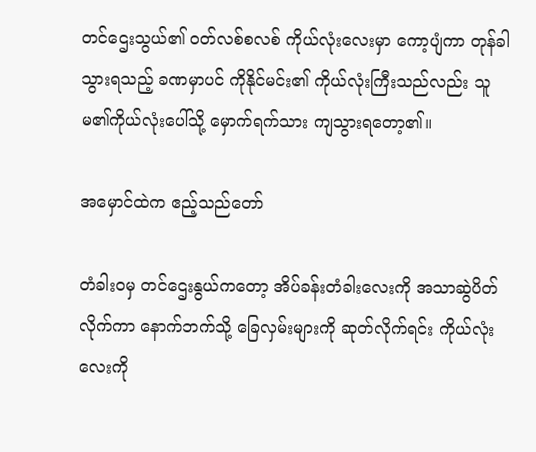တင်ဌေးသွယ်၏ ဝတ်လစ်စလစ် ကိုယ်လုံးလေးမှာ ကော့ပျံကာ တုန်ခါသွားရသည့် ခဏမှာပင် ကိုနိုင်မင်း၏ ကိုယ်လုံးကြီးသည်လည်း သူမ၏ကိုယ်လုံးပေါ်သို့ မှောက်ရက်သား ကျသွားရတော့၏။

အမှောင်ထဲက ဧည့်သည်တော်

တံခါးဝမှ တင်ဌေးနွယ်ကတော့ အိပ်ခန်းတံခါးလေးကို အသာဆွဲပိတ်လိုက်ကာ နောက်ဘက်သို့ ခြေလှမ်းများကို ဆုတ်လိုက်ရင်း ကိုယ်လုံးလေးကို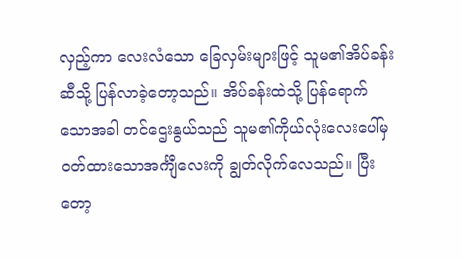လှည့်ကာ လေးလံသော ခြေလှမ်းများဖြင့် သူမ၏အိပ်ခန်းဆီသို့ ပြန်လာခဲ့တော့သည်။ အိပ်ခန်းထဲသို့ ပြန်ရောက်သောအခါ တင်ဌေးနွယ်သည် သူမ၏ကိုယ်လုံးလေးပေါ်မှ ဝတ်ထားသောအင်္ကျီလေးကို ချွတ်လိုက်လေသည်။ ပြီးတော့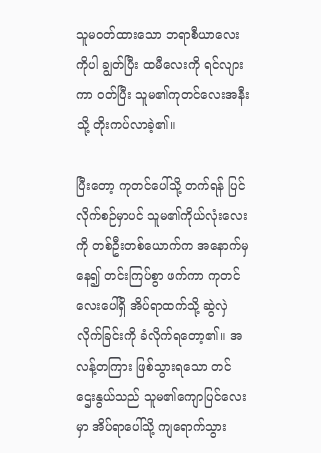သူမဝတ်ထားသော ဘရာစီယာလေးကိုပါ ချွတ်ပြီး ထမီလေးကို ရင်လျားကာ ဝတ်ပြီး သူမ၏ကုတင်လေးအနီးသို့ တိုးကပ်လာခဲ့၏။

ပြီးတော့ ကုတင်ပေါ်သို့ တက်ရန် ပြင်လိုက်စဉ်မှာပင် သူမ၏ကိုယ်လုံးလေးကို တစ်ဦးတစ်ယောက်က အနောက်မှနေ၍ တင်းကြပ်စွာ ဖက်ကာ ကုတင်လေးပေါ်ရှိ အိပ်ရာထက်သို့ ဆွဲလှဲလိုက်ခြင်းကို ခံလိုက်ရတော့၏။ အလန့်တကြား ဖြစ်သွားရသော တင်ဌေးနွယ်သည် သူမ၏ကျောပြင်လေးမှာ အိပ်ရာပေါ်သို့ ကျရောက်သွား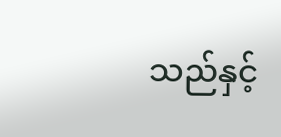သည်နှင့်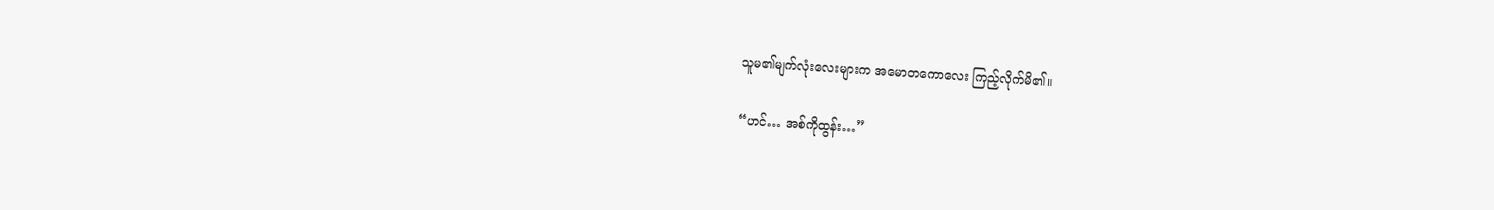သူမ၏မျက်လုံးလေးများက အမောတကောလေး ကြည့်လိုက်မိ၏။

“ဟင်… အစ်ကိုထွန်း…”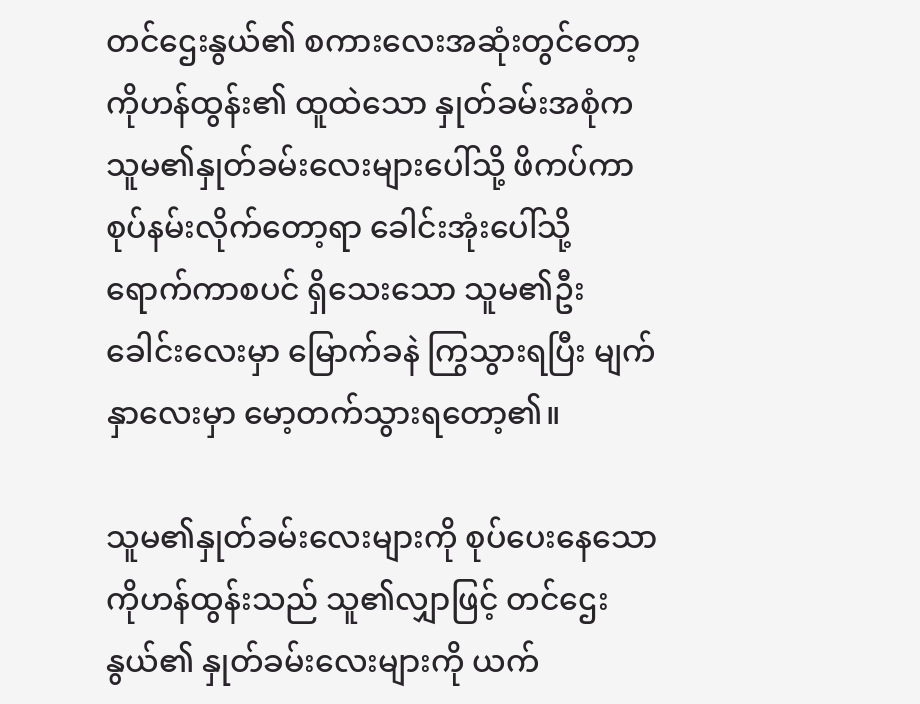တင်ဌေးနွယ်၏ စကားလေးအဆုံးတွင်တော့ ကိုဟန်ထွန်း၏ ထူထဲသော နှုတ်ခမ်းအစုံက သူမ၏နှုတ်ခမ်းလေးများပေါ်သို့ ဖိကပ်ကာ စုပ်နမ်းလိုက်တော့ရာ ခေါင်းအုံးပေါ်သို့ ရောက်ကာစပင် ရှိသေးသော သူမ၏ဦးခေါင်းလေးမှာ မြောက်ခနဲ ကြွသွားရပြီး မျက်နှာလေးမှာ မော့တက်သွားရတော့၏။

သူမ၏နှုတ်ခမ်းလေးများကို စုပ်ပေးနေသော ကိုဟန်ထွန်းသည် သူ၏လျှာဖြင့် တင်ဌေးနွယ်၏ နှုတ်ခမ်းလေးများကို ယက်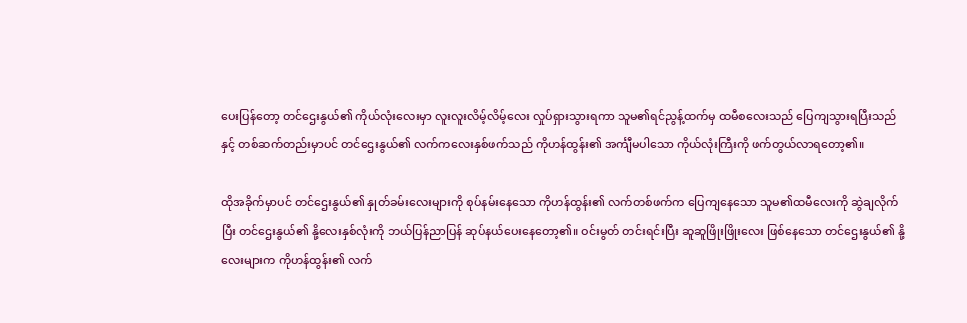ပေးပြန်တော့ တင်ဌေးနွယ်၏ ကိုယ်လုံးလေးမှာ လူးလူးလိမ့်လိမ့်လေး လှုပ်ရှားသွားရကာ သူမ၏ရင်ညွန့်ထက်မှ ထမီစလေးသည် ပြေကျသွားရပြီးသည်နှင့် တစ်ဆက်တည်းမှာပင် တင်ဌေးနွယ်၏ လက်ကလေးနှစ်ဖက်သည် ကိုဟန်ထွန်း၏ အင်္ကျီမပါသော ကိုယ်လုံးကြီးကို ဖက်တွယ်လာရတော့၏။

ထိုအခိုက်မှာပင် တင်ဌေးနွယ်၏ နှုတ်ခမ်းလေးများကို စုပ်နမ်းနေသော ကိုဟန်ထွန်း၏ လက်တစ်ဖက်က ပြေကျနေသော သူမ၏ထမီလေးကို ဆွဲချလိုက်ပြီး တင်ဌေးနွယ်၏ နို့လေးနှစ်လုံးကို ဘယ်ပြန်ညာပြန် ဆုပ်နယ်ပေးနေတော့၏။ ဝင်းမွတ် တင်းရင်းပြီး ဆူဆူဖြိုးဖြိုးလေး ဖြစ်နေသော တင်ဌေးနွယ်၏ နို့လေးများက ကိုဟန်ထွန်း၏ လက်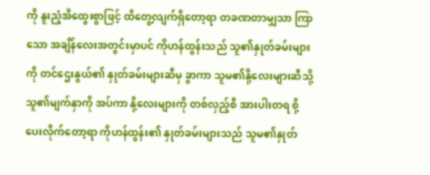ကို နူးညံ့အိထွေးစွာဖြင့် ထိတွေ့လျက်ရှိတော့ရာ တခဏတာမျှသာ ကြာသော အချိန်လေးအတွင်းမှာပင် ကိုဟန်ထွန်းသည် သူ၏နှုတ်ခမ်းများကို တင်ဌေးနွယ်၏ နှုတ်ခမ်းများဆီမှ ခွာကာ သူမ၏နို့လေးများဆီသို့ သူ၏မျက်နှာကို အပ်ကာ နို့လေးများကို တစ်လှည့်စီ အားပါးတရ စို့ပေးလိုက်တော့ရာ ကိုဟန်ထွန်း၏ နှုတ်ခမ်းများသည် သူမ၏နှုတ်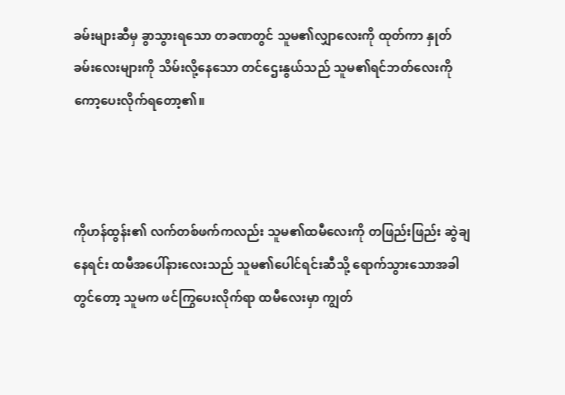ခမ်းများဆီမှ ခွာသွားရသော တခဏတွင် သူမ၏လျှာလေးကို ထုတ်ကာ နှုတ်ခမ်းလေးများကို သိမ်းလို့နေသော တင်ဌေးနွယ်သည် သူမ၏ရင်ဘတ်လေးကို ကော့ပေးလိုက်ရတော့၏။



ကိုဟန်ထွန်း၏ လက်တစ်ဖက်ကလည်း သူမ၏ထမီလေးကို တဖြည်းဖြည်း ဆွဲချနေရင်း ထမီအပေါ်နားလေးသည် သူမ၏ပေါင်ရင်းဆီသို့ ရောက်သွားသောအခါတွင်တော့ သူမက ဖင်ကြွပေးလိုက်ရာ ထမီလေးမှာ ကျွတ်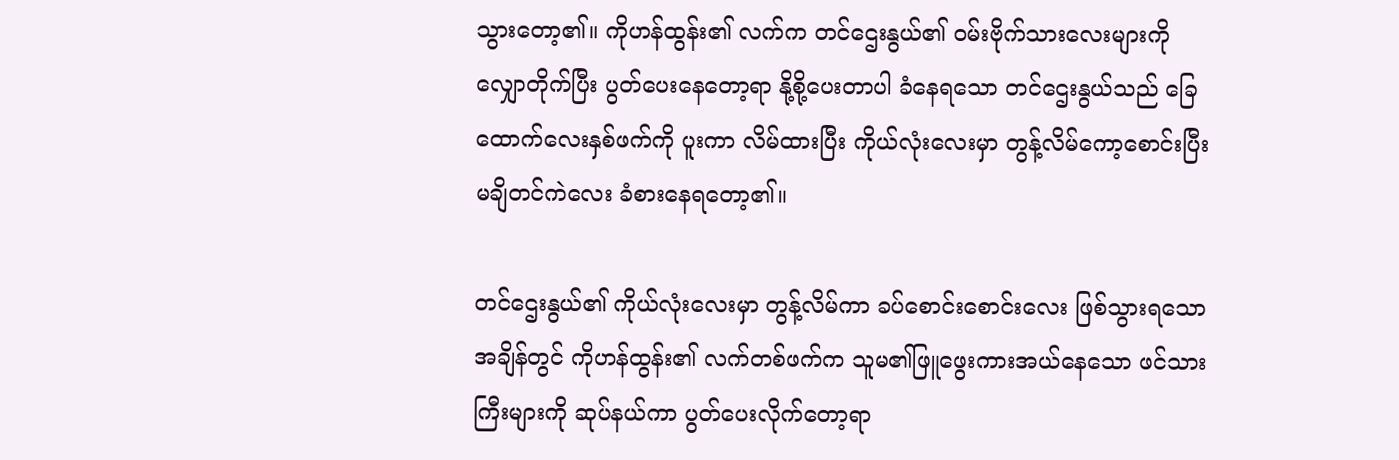သွားတော့၏။ ကိုဟန်ထွန်း၏ လက်က တင်ဌေးနွယ်၏ ဝမ်းဗိုက်သားလေးများကို လျှောတိုက်ပြီး ပွတ်ပေးနေတော့ရာ နို့စို့ပေးတာပါ ခံနေရသော တင်ဌေးနွယ်သည် ခြေထောက်လေးနှစ်ဖက်ကို ပူးကာ လိမ်ထားပြီး ကိုယ်လုံးလေးမှာ တွန့်လိမ်ကော့စောင်းပြီး မချိတင်ကဲလေး ခံစားနေရတော့၏။

တင်ဌေးနွယ်၏ ကိုယ်လုံးလေးမှာ တွန့်လိမ်ကာ ခပ်စောင်းစောင်းလေး ဖြစ်သွားရသော အချိန်တွင် ကိုဟန်ထွန်း၏ လက်တစ်ဖက်က သူမ၏ဖြူဖွေးကားအယ်နေသော ဖင်သားကြီးများကို ဆုပ်နယ်ကာ ပွတ်ပေးလိုက်တော့ရာ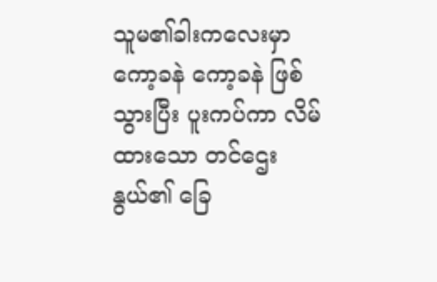သူမ၏ခါးကလေးမှာ ကော့ခနဲ ကော့ခနဲ ဖြစ်သွားပြီး ပူးကပ်ကာ လိမ်ထားသော တင်ဌေးနွယ်၏ ခြေ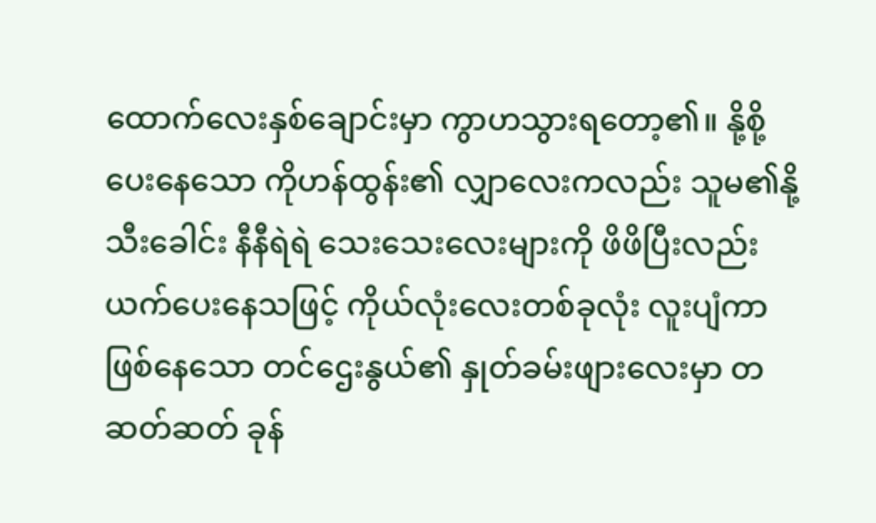ထောက်လေးနှစ်ချောင်းမှာ ကွာဟသွားရတော့၏။ နို့စို့ပေးနေသော ကိုဟန်ထွန်း၏ လျှာလေးကလည်း သူမ၏နို့သီးခေါင်း နီနီရဲရဲ သေးသေးလေးများကို ဖိဖိပြီးလည်း ယက်ပေးနေသဖြင့် ကိုယ်လုံးလေးတစ်ခုလုံး လူးပျံကာ ဖြစ်နေသော တင်ဌေးနွယ်၏ နှုတ်ခမ်းဖျားလေးမှာ တဆတ်ဆတ် ခုန်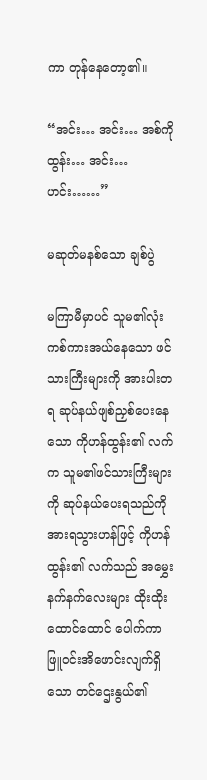ကာ တုန်နေတော့၏။

“အင်း… အင်း… အစ်ကိုထွန်း… အင်း… ဟင်း……”

မဆုတ်မနစ်သော ချစ်ပွဲ

မကြာမီမှာပင် သူမ၏လုံးကစ်ကားအယ်နေသော ဖင်သားကြီးများကို အားပါးတရ ဆုပ်နယ်ဖျစ်ညှစ်ပေးနေသော ကိုဟန်ထွန်း၏ လက်က သူမ၏ဖင်သားကြီးများကို ဆုပ်နယ်ပေးရသည်ကို အားရသွားဟန်ဖြင့် ကိုဟန်ထွန်း၏ လက်သည် အမွှေးနက်နက်လေးများ ထိုးထိုးထောင်ထောင် ပေါက်ကာ ဖြူဝင်းအိဖောင်းလျက်ရှိသော တင်ဌေးနွယ်၏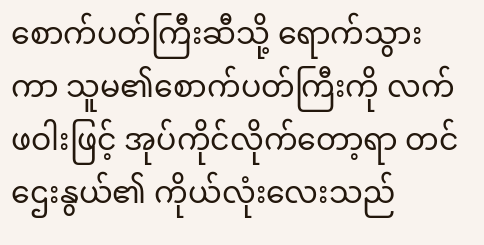စောက်ပတ်ကြီးဆီသို့ ရောက်သွားကာ သူမ၏စောက်ပတ်ကြီးကို လက်ဖဝါးဖြင့် အုပ်ကိုင်လိုက်တော့ရာ တင်ဌေးနွယ်၏ ကိုယ်လုံးလေးသည်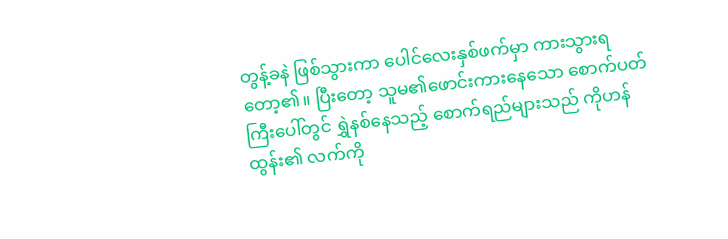တွန့်ခနဲ ဖြစ်သွားကာ ပေါင်လေးနှစ်ဖက်မှာ ကားသွားရတော့၏။ ပြီးတော့ သူမ၏ဖောင်းကားနေသော စောက်ပတ်ကြီးပေါ်တွင် ရွှဲနစ်နေသည့် စောက်ရည်များသည် ကိုဟန်ထွန်း၏ လက်ကို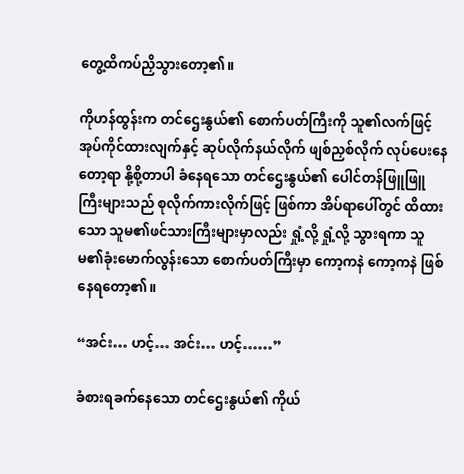တွေ့ထိကပ်ညှိသွားတော့၏။

ကိုဟန်ထွန်းက တင်ဌေးနွယ်၏ စောက်ပတ်ကြီးကို သူ၏လက်ဖြင့် အုပ်ကိုင်ထားလျက်နှင့် ဆုပ်လိုက်နယ်လိုက် ဖျစ်ညှစ်လိုက် လုပ်ပေးနေတော့ရာ နို့စို့တာပါ ခံနေရသော တင်ဌေးနွယ်၏ ပေါင်တန်ဖြူဖြူကြီးများသည် စုလိုက်ကားလိုက်ဖြင့် ဖြစ်ကာ အိပ်ရာပေါ်တွင် ထိထားသော သူမ၏ဖင်သားကြီးများမှာလည်း ရှုံ့လို့ ရှုံ့လို့ သွားရကာ သူမ၏ခုံးမောက်လွန်းသော စောက်ပတ်ကြီးမှာ ကော့ကနဲ ကော့ကနဲ ဖြစ်နေရတော့၏။

“အင်း… ဟင့်… အင်း… ဟင့်……”

ခံစားရခက်နေသော တင်ဌေးနွယ်၏ ကိုယ်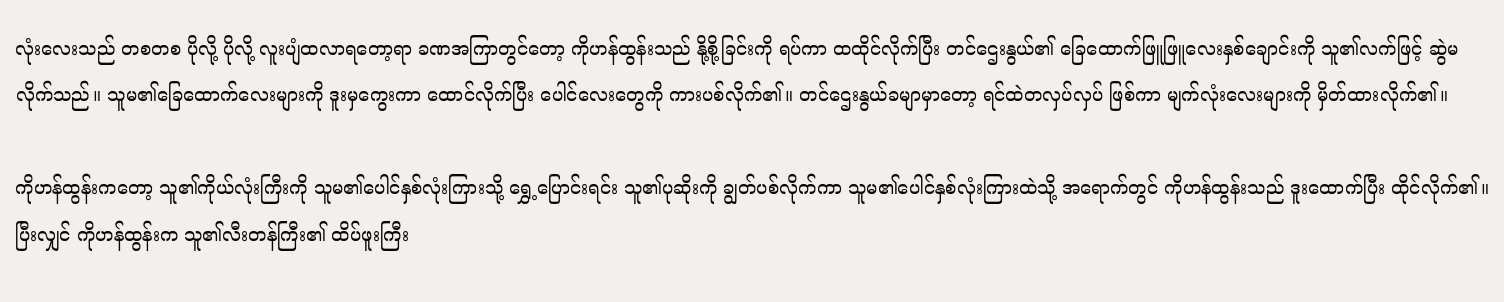လုံးလေးသည် တစတစ ပိုလို့ ပိုလို့ လူးပျံထလာရတော့ရာ ခဏအကြာတွင်တော့ ကိုဟန်ထွန်းသည် နို့စို့ခြင်းကို ရပ်ကာ ထထိုင်လိုက်ပြီး တင်ဌေးနွယ်၏ ခြေထောက်ဖြူဖြူလေးနှစ်ချောင်းကို သူ၏လက်ဖြင့် ဆွဲမလိုက်သည်။ သူမ၏ခြေထောက်လေးများကို ဒူးမှကွေးကာ ထောင်လိုက်ပြီး ပေါင်လေးတွေကို ကားပစ်လိုက်၏။ တင်ဌေးနွယ်ခမျာမှာတော့ ရင်ထဲတလှပ်လှပ် ဖြစ်ကာ မျက်လုံးလေးများကို မှိတ်ထားလိုက်၏။

ကိုဟန်ထွန်းကတော့ သူ၏ကိုယ်လုံးကြီးကို သူမ၏ပေါင်နှစ်လုံးကြားသို့ ရွှေ့ပြောင်းရင်း သူ၏ပုဆိုးကို ချွတ်ပစ်လိုက်ကာ သူမ၏ပေါင်နှစ်လုံးကြားထဲသို့ အရောက်တွင် ကိုဟန်ထွန်းသည် ဒူးထောက်ပြီး ထိုင်လိုက်၏။ ပြီးလျှင် ကိုဟန်ထွန်းက သူ၏လီးတန်ကြီး၏ ထိပ်ဖူးကြီး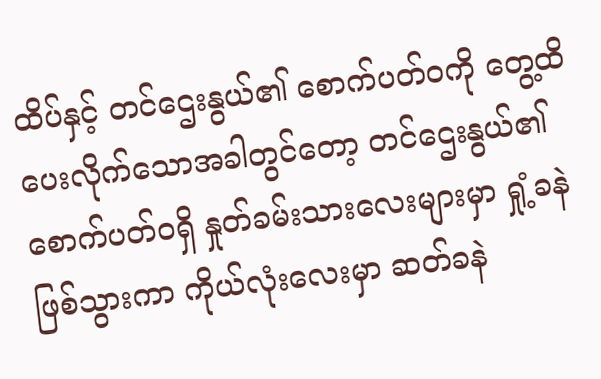ထိပ်နှင့် တင်ဌေးနွယ်၏ စောက်ပတ်ဝကို တွေ့ထိပေးလိုက်သောအခါတွင်တော့ တင်ဌေးနွယ်၏ စောက်ပတ်ဝရှိ နှုတ်ခမ်းသားလေးများမှာ ရှုံ့ခနဲ ဖြစ်သွားကာ ကိုယ်လုံးလေးမှာ ဆတ်ခနဲ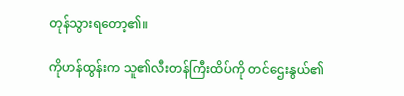တုန်သွားရတော့၏။

ကိုဟန်ထွန်းက သူ၏လီးတန်ကြီးထိပ်ကို တင်ဌေးနွယ်၏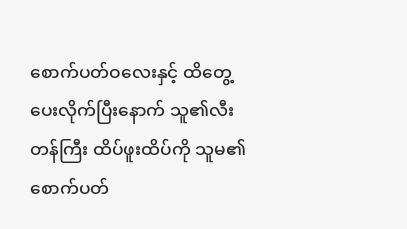စောက်ပတ်ဝလေးနှင့် ထိတွေ့ပေးလိုက်ပြီးနောက် သူ၏လီးတန်ကြီး ထိပ်ဖူးထိပ်ကို သူမ၏စောက်ပတ်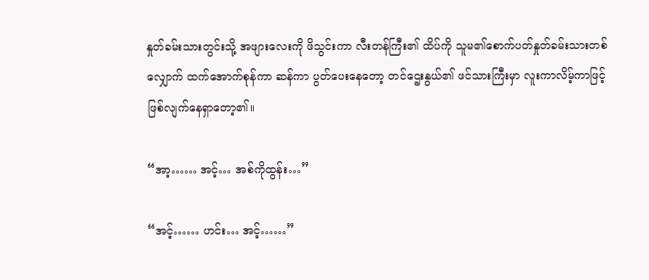နှုတ်ခမ်းသားတွင်းသို့ အဖျားလေးကို ဖိသွင်းကာ လီးတန်ကြီး၏ ထိပ်ကို သူမ၏စောက်ပတ်နှုတ်ခမ်းသားတစ်လျှောက် ထက်အောက်စုန်ကာ ဆန်ကာ ပွတ်ပေးနေတော့ တင်ဌေးနွယ်၏ ဖင်သားကြီးမှာ လူးကာလိမ့်ကာဖြင့် ဖြစ်လျက်နေရှာတော့၏။

“အာ့…… အင့်… အစ်ကိုထွန်း…”

“အင့်…… ဟင်း… အင့်……”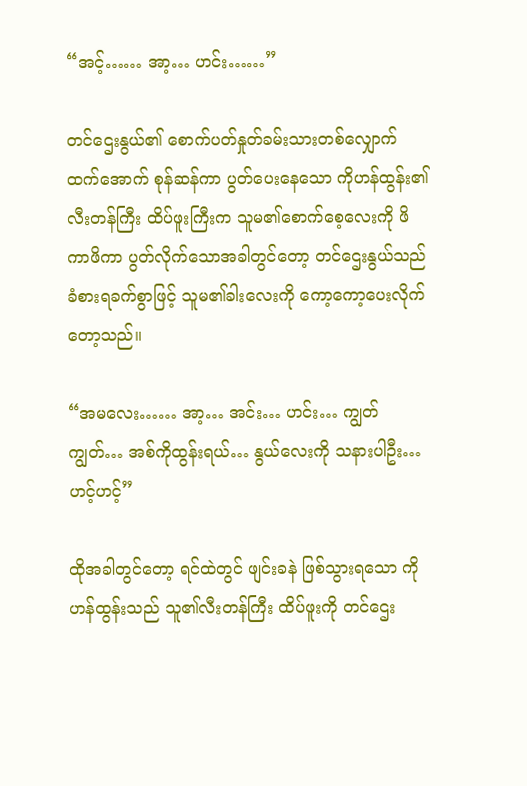“အင့်…… အာ့… ဟင်း……”

တင်ဌေးနွယ်၏ စောက်ပတ်နှုတ်ခမ်းသားတစ်လျှောက် ထက်အောက် စုန်ဆန်ကာ ပွတ်ပေးနေသော ကိုဟန်ထွန်း၏ လီးတန်ကြီး ထိပ်ဖူးကြီးက သူမ၏စောက်စေ့လေးကို ဖိကာဖိကာ ပွတ်လိုက်သောအခါတွင်တော့ တင်ဌေးနွယ်သည် ခံစားရခက်စွာဖြင့် သူမ၏ခါးလေးကို ကော့ကော့ပေးလိုက်တော့သည်။

“အမလေး…… အာ့… အင်း… ဟင်း… ကျွတ်ကျွတ်… အစ်ကိုထွန်းရယ်… နွယ်လေးကို သနားပါဦး… ဟင့်ဟင့်”

ထိုအခါတွင်တော့ ရင်ထဲတွင် ဖျင်းခနဲ ဖြစ်သွားရသော ကိုဟန်ထွန်းသည် သူ၏လီးတန်ကြီး ထိပ်ဖူးကို တင်ဌေး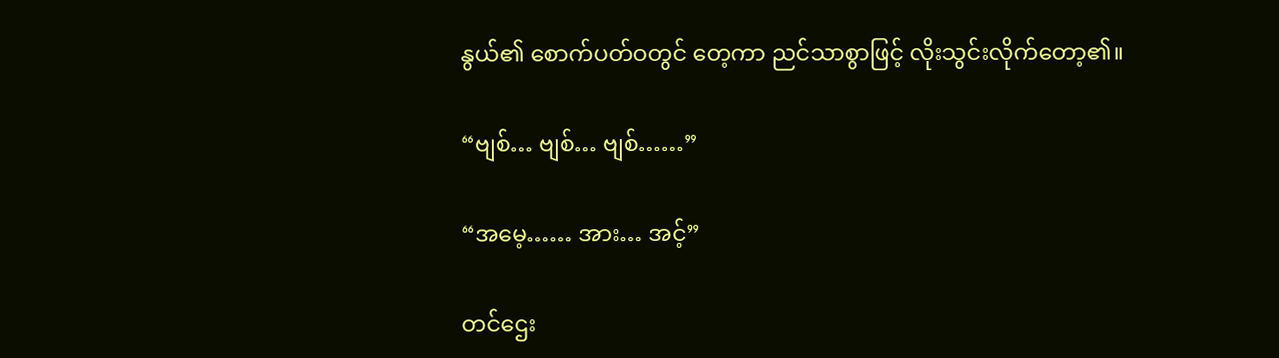နွယ်၏ စောက်ပတ်ဝတွင် တေ့ကာ ညင်သာစွာဖြင့် လိုးသွင်းလိုက်တော့၏။

“ဗျစ်… ဗျစ်… ဗျစ်……”

“အမေ့…… အား… အင့်”

တင်ဌေး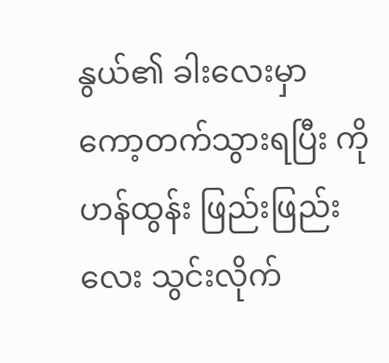နွယ်၏ ခါးလေးမှာ ကော့တက်သွားရပြီး ကိုဟန်ထွန်း ဖြည်းဖြည်းလေး သွင်းလိုက်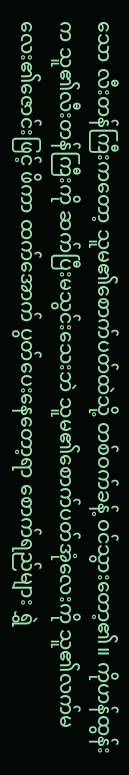သော လီးတန်ကြီးကတော့ သူမ၏စောက်ပတ်ထဲသို့ တစ်ဝက်ခန့် ဝင်သွားတော့၏။ ကိုဟန်ထွန်းက သူ၏လီးတန်ကြီးကို ဆက်ပြီးမသွင်းသေးဘဲ သူမ၏စောက်ပတ်အုံလေးကို သူ၏လက်မလေး၏ဇောင်းဖြင့် ဖိကာ ထက်အောက် ပွတ်ပေးနေတော့ရာ စောက်ရည်များ ရွှဲ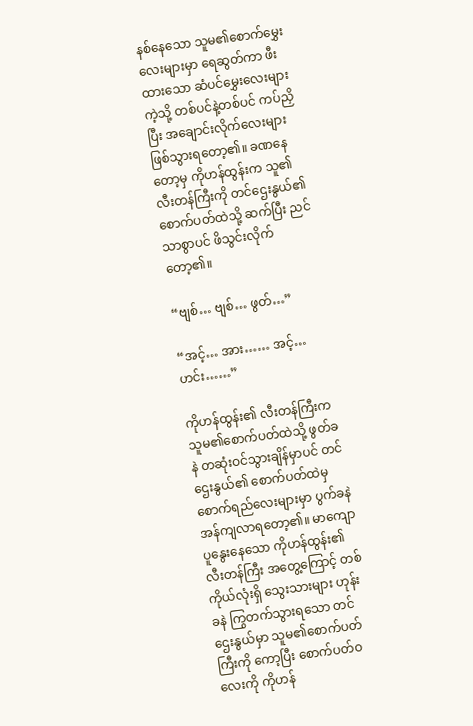နစ်နေသော သူမ၏စောက်မွှေးလေးများမှာ ရေဆွတ်ကာ ဖီးထားသော ဆံပင်မွှေးလေးများကဲ့သို့ တစ်ပင်နဲ့တစ်ပင် ကပ်ညှိပြီး အချောင်းလိုက်လေးများ ဖြစ်သွားရတော့၏။ ခဏနေတော့မှ ကိုဟန်ထွန်းက သူ၏လီးတန်ကြီးကို တင်ဌေးနွယ်၏ စောက်ပတ်ထဲသို့ ဆက်ပြီး ညင်သာစွာပင် ဖိသွင်းလိုက်တော့၏။

“ဗျစ်… ဗျစ်… ဖွတ်…”

“အင့်… အား…… အင့်… ဟင်း……”

ကိုဟန်ထွန်း၏ လီးတန်ကြီးက သူမ၏စောက်ပတ်ထဲသို့ ဖွတ်ခနဲ တဆုံးဝင်သွားချိန်မှာပင် တင်ဌေးနွယ်၏ စောက်ပတ်ထဲမှ စောက်ရည်လေးများမှာ ပွက်ခနဲ အန်ကျလာရတော့၏။ မာကျောပူနွေးနေသော ကိုဟန်ထွန်း၏ လီးတန်ကြီး အတွေ့ကြောင့် တစ်ကိုယ်လုံးရှိ သွေးသားများ ဟုန်းခနဲ ကြွတက်သွားရသော တင်ဌေးနွယ်မှာ သူမ၏စောက်ပတ်ကြီးကို ကော့ပြီး စောက်ပတ်ဝလေးကို ကိုဟန်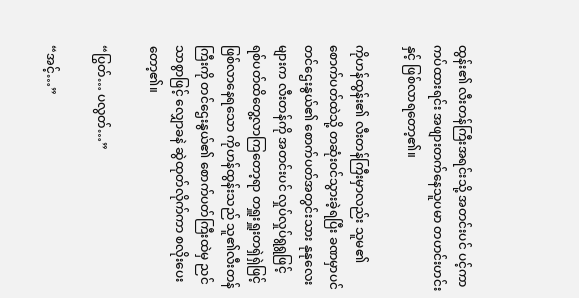ထွန်း၏ လီးတန်ကြီးအရင်းသို့ အတင်းပင် ပင့်ကာ ကပ်ထားရင်း အဖျားတက်နေသူပမာ တဟင်းဟင်းနှင့် ဖြစ်လာရတော့၏။

ကိုဟန်ထွန်း၏ လီးတန်ကြီးမှာလည်း သူမ၏စောက်ပတ်ထဲသို့ တဆုံးဝင်သွားခဲ့ရပြီး ခဏမှာပင် တင်ဌေးနွယ်၏ စောက်ပတ်အတွင်းသား နုနုလေးများက လီးတန်ကို အတင်းပင် လှုပ်လှုပ်ရွရွဖြင့် ရစ်ပတ်ထိတွေ့လာကြတော့ရာ တရှူးရှူးတရှဲရှဲဖြင့် ဖြစ်လာနေရသော ကိုဟန်ထွန်းသည် သူ၏လီးတန်ကြီးကို တင်ဌေးနွယ်၏ စောက်ပတ်ကြီးထဲမှ ညင်သာစွာဖြင့် လျှောခနဲ ဆွဲထုတ်လိုက်ကာ စလိုးပေးတော့၏။

“ပြွတ်… ပလွတ်…”

“အင့်…”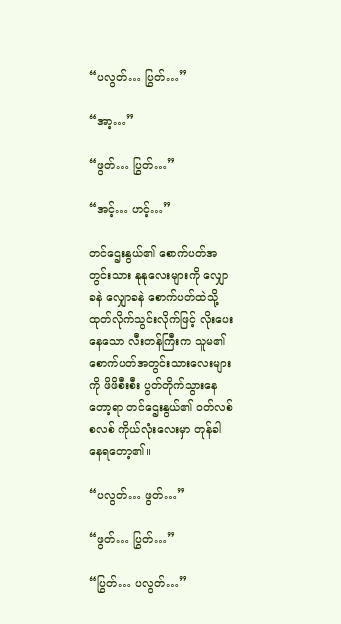“ပလွတ်… ပြွတ်…”

“အာ့…”

“ဖွတ်… ပြွတ်…”

“အင့်… ဟင့်…”

တင်ဌေးနွယ်၏ စောက်ပတ်အတွင်းသား နုနုလေးများကို လျှောခနဲ လျှောခနဲ စောက်ပတ်ထဲသို့ ထုတ်လိုက်သွင်းလိုက်ဖြင့် လိုးပေးနေသော လီးတန်ကြီးက သူမ၏စောက်ပတ်အတွင်းသားလေးများကို ဖိဖိစီးစီး ပွတ်တိုက်သွားနေတော့ရာ တင်ဌေးနွယ်၏ ဝတ်လစ်စလစ် ကိုယ်လုံးလေးမှာ တုန်ခါနေရတော့၏။

“ပလွတ်… ဖွတ်…”

“ဖွတ်… ပြွတ်…”

“ပြွတ်… ပလွတ်…”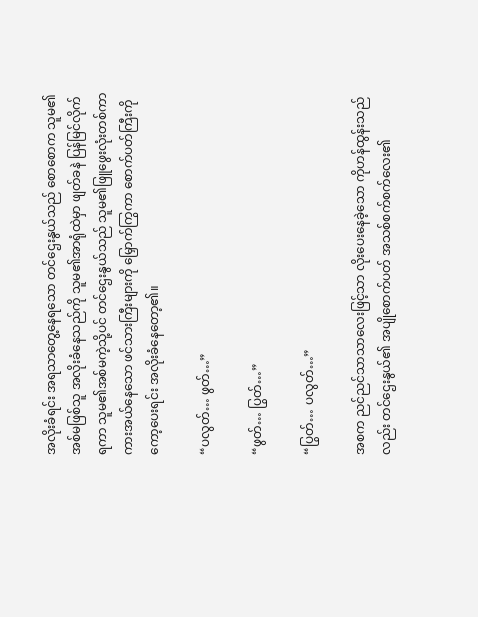အလိုးခံရင်း အရသာတွေ့နေရသော တင်ဌေးနွယ်သည် စောစောက သူမ၏အစ်မဖြစ်သူ အလိုးခံနေသည်ကို သူမ၏အာရုံထဲမှာ ဖျတ်ခနဲ ပြန်မြင်လိုက်ရကာ သူမ၏အစ်မကဲ့သို့ပင် တင်ဌေးနွယ်သည် သူမ၏ဖြူဖွေးလုံးတစ်ကာ ကားအယ်နေသော ဖင်သားကြီးများကို မြှောက်ကြွကာ စောက်ပတ်ကြီးကို ကော့ပေးရင်း အလိုးခံနေတော့၏။

“ပလွတ်… ဖွတ်…”

“ဖွတ်… ပြွတ်…”

“ပြွတ်… ပလွတ်…”

အစက ညင်ညင်သာသာလေးဖြင့်သာ လိုးပေးနေခဲ့သော ကိုဟန်ထွန်းသည်လည်း တင်ဌေးနွယ်၏ အပျိုစောက်ပတ် အသစ်စက်စက်လေး၏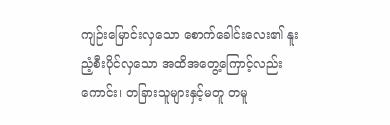ကျဉ်းမြောင်းလှသော စောက်ခေါင်းလေး၏ နူးညံ့စီးပိုင်လှသော အထိအတွေ့ကြောင့်လည်းကောင်း၊ တခြားသူများနှင့်မတူ တမူ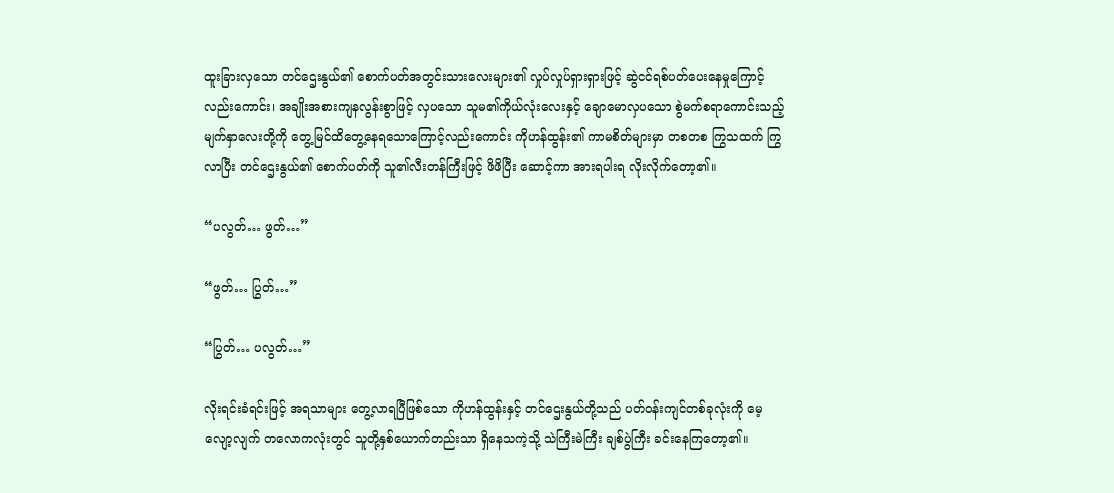ထူးခြားလှသော တင်ဌေးနွယ်၏ စောက်ပတ်အတွင်းသားလေးများ၏ လှုပ်လှုပ်ရှားရှားဖြင့် ဆွဲငင်ရစ်ပတ်ပေးနေမှုကြောင့်လည်းကောင်း၊ အချိုးအစားကျနလွန်းစွာဖြင့် လှပသော သူမ၏ကိုယ်လုံးလေးနှင့် ချောမောလှပသော စွဲမက်စရာကောင်းသည့် မျက်နှာလေးတို့ကို တွေ့မြင်ထိတွေ့နေရသောကြောင့်လည်းကောင်း ကိုဟန်ထွန်း၏ ကာမစိတ်များမှာ တစတစ ကြွသထက် ကြွလာပြီး တင်ဌေးနွယ်၏ စောက်ပတ်ကို သူ၏လီးတန်ကြီးဖြင့် ဖိဖိပြီး ဆောင့်ကာ အားရပါးရ လိုးလိုက်တော့၏။

“ပလွတ်… ဖွတ်…”

“ဖွတ်… ပြွတ်…”

“ပြွတ်… ပလွတ်…”

လိုးရင်းခံရင်းဖြင့် အရသာများ တွေ့လာရပြီဖြစ်သော ကိုဟန်ထွန်းနှင့် တင်ဌေးနွယ်တို့သည် ပတ်ဝန်းကျင်တစ်ခုလုံးကို မေ့လျော့လျက် တလောကလုံးတွင် သူတို့နှစ်ယောက်တည်းသာ ရှိနေသကဲ့သို့ သဲကြီးမဲကြီး ချစ်ပွဲကြီး ခင်းနေကြတော့၏။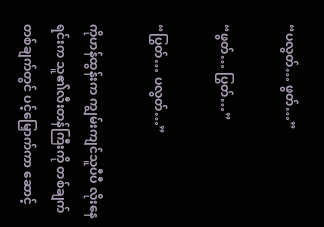“ပလွတ်… ဖွတ်…”

“ဖွတ်… ပြွတ်…”

“ပြွတ်… ပလွတ်…”

ကိုဟန်ထွန်းက ကျွမ်းကျင်သူပီပီ လိုးနေရင်းက သူ၏လီးတန်ကြီးကို တစ်ချက်တစ်ချက်တွင် ပင့်မြှောက်ကာ ဆောင့်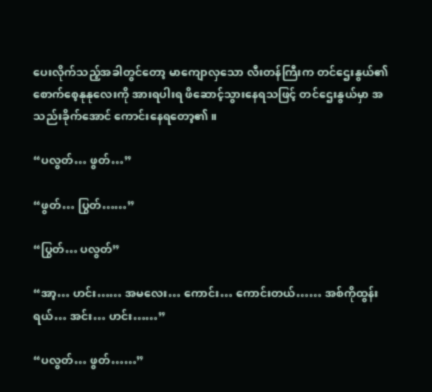ပေးလိုက်သည့်အခါတွင်တော့ မာကျောလှသော လီးတန်ကြီးက တင်ဌေးနွယ်၏ စောက်စေ့နုနုလေးကို အားရပါးရ ဖိဆောင့်သွားနေရသဖြင့် တင်ဌေးနွယ်မှာ အသည်းခိုက်အောင် ကောင်းနေရတော့၏။

“ပလွတ်… ဖွတ်…”

“ဖွတ်… ပြွတ်……”

“ပြွတ်… ပလွတ်”

“အာ့… ဟင်း…… အမလေး… ကောင်း… ကောင်းတယ်…… အစ်ကိုထွန်းရယ်… အင်း… ဟင်း……”

“ပလွတ်… ဖွတ်……”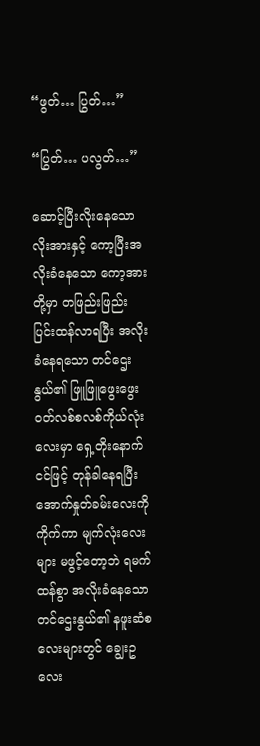“ဖွတ်… ပြွတ်…”

“ပြွတ်… ပလွတ်…”

ဆောင့်ပြီးလိုးနေသော လိုးအားနှင့် ကော့ပြီးအလိုးခံနေသော ကော့အားတို့မှာ တဖြည်းဖြည်း ပြင်းထန်လာရပြီး အလိုးခံနေရသော တင်ဌေးနွယ်၏ ဖြူဖြူဖွေးဖွေး ဝတ်လစ်စလစ်ကိုယ်လုံးလေးမှာ ရှေ့တိုးနောက်ငင်ဖြင့် တုန်ခါနေရပြီး အောက်နှုတ်ခမ်းလေးကို ကိုက်ကာ မျက်လုံးလေးများ မဖွင့်တော့ဘဲ ရမက်ထန်စွာ အလိုးခံနေသော တင်ဌေးနွယ်၏ နဖူးဆံစလေးများတွင် ချွေးဥလေး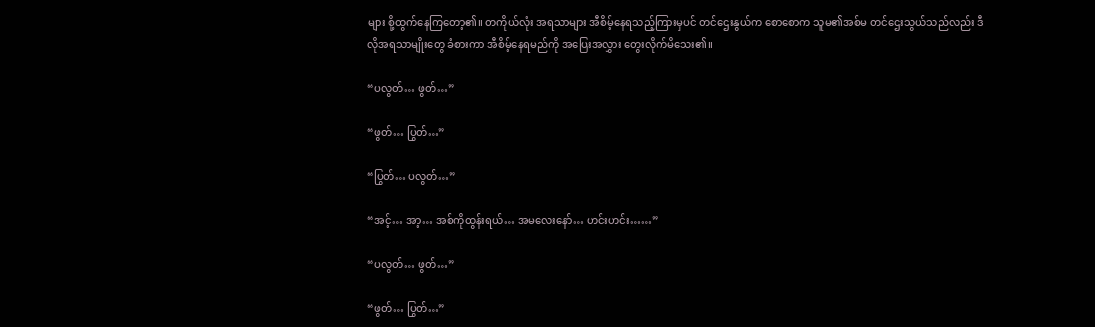များ စို့ထွက်နေကြတော့၏။ တကိုယ်လုံး အရသာများ အီစိမ့်နေရသည့်ကြားမှပင် တင်ဌေးနွယ်က စောစောက သူမ၏အစ်မ တင်ဌေးသွယ်သည်လည်း ဒီလိုအရသာမျိုးတွေ ခံစားကာ အီစိမ့်နေရမည်ကို အပြေးအလွှား တွေးလိုက်မိသေး၏။

“ပလွတ်… ဖွတ်…”

“ဖွတ်… ပြွတ်…”

“ပြွတ်… ပလွတ်…”

“အင့်… အာ့… အစ်ကိုထွန်းရယ်… အမလေးနော်… ဟင်းဟင်း……”

“ပလွတ်… ဖွတ်…”

“ဖွတ်… ပြွတ်…”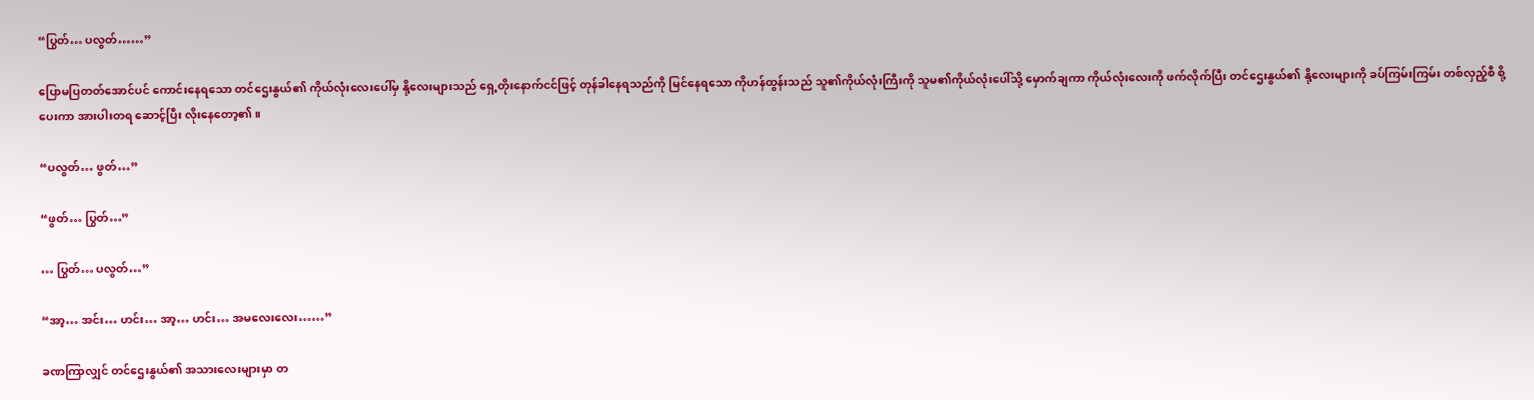“ပြွတ်… ပလွတ်……”

ပြောမပြတတ်အောင်ပင် ကောင်းနေရသော တင်ဌေးနွယ်၏ ကိုယ်လုံးလေးပေါ်မှ နို့လေးများသည် ရှေ့တိုးနောက်ငင်ဖြင့် တုန်ခါနေရသည်ကို မြင်နေရသော ကိုဟန်ထွန်းသည် သူ၏ကိုယ်လုံးကြီးကို သူမ၏ကိုယ်လုံးပေါ်သို့ မှောက်ချကာ ကိုယ်လုံးလေးကို ဖက်လိုက်ပြီး တင်ဌေးနွယ်၏ နို့လေးများကို ခပ်ကြမ်းကြမ်း တစ်လှည့်စီ စို့ပေးကာ အားပါးတရ ဆောင့်ပြီး လိုးနေတော့၏။

“ပလွတ်… ဖွတ်…”

“ဖွတ်… ပြွတ်…”

… ပြွတ်… ပလွတ်…”

“အာ့… အင်း… ဟင်း… အာ့… ဟင်း… အမလေးလေး……”

ခဏကြာလျှင် တင်ဌေးနွယ်၏ အသားလေးများမှာ တ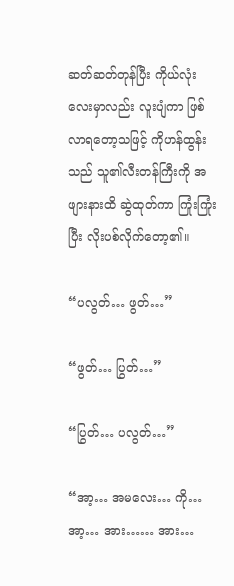ဆတ်ဆတ်တုန်ပြီး ကိုယ်လုံးလေးမှာလည်း လူးပျံကာ ဖြစ်လာရတော့သဖြင့် ကိုဟန်ထွန်းသည် သူ၏လီးတန်ကြီးကို အဖျားနားထိ ဆွဲထုတ်ကာ ကြုံးကြုံးပြီး လိုးပစ်လိုက်တော့၏။

“ပလွတ်… ဖွတ်…”

“ဖွတ်… ပြွတ်…”

“ပြွတ်… ပလွတ်…”

“အာ့… အမလေး… ကို… အာ့… အား…… အား…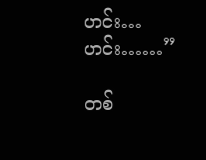ဟင်း… ဟင်း……”

တစ်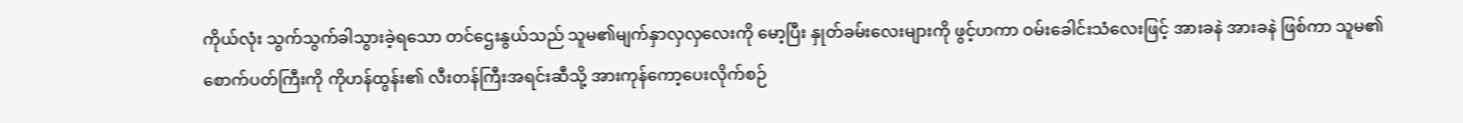ကိုယ်လုံး သွက်သွက်ခါသွားခဲ့ရသော တင်ဌေးနွယ်သည် သူမ၏မျက်နှာလှလှလေးကို မော့ပြီး နှုတ်ခမ်းလေးများကို ဖွင့်ဟကာ ဝမ်းခေါင်းသံလေးဖြင့် အားခနဲ အားခနဲ ဖြစ်ကာ သူမ၏စောက်ပတ်ကြီးကို ကိုဟန်ထွန်း၏ လီးတန်ကြီးအရင်းဆီသို့ အားကုန်ကော့ပေးလိုက်စဉ်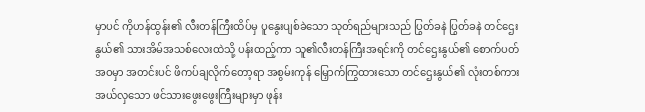မှာပင် ကိုဟန်ထွန်း၏ လီးတန်ကြီးထိပ်မှ ပူနွေးပျစ်ခဲသော သုတ်ရည်များသည် ပြွတ်ခနဲ ပြွတ်ခနဲ တင်ဌေးနွယ်၏ သားအိမ်အသစ်လေးထဲသို့ ပန်းထည့်ကာ သူ၏လီးတန်ကြီးအရင်းကို တင်ဌေးနွယ်၏ စောက်ပတ်အဝမှာ အတင်းပင် ဖိကပ်ချလိုက်တော့ရာ အစွမ်းကုန် မြှောက်ကြွထားသော တင်ဌေးနွယ်၏ လုံးတစ်ကားအယ်လှသော ဖင်သားဖွေးဖွေးကြီးများမှာ ဖုန်း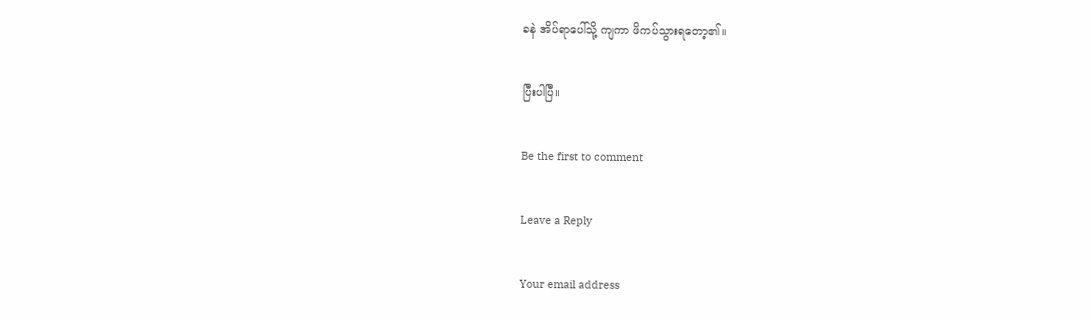ခနဲ အိပ်ရာပေါ်သို့ ကျကာ ဖိကပ်သွားရတော့၏။

ပြီးပါပြီ။

Be the first to comment

Leave a Reply

Your email address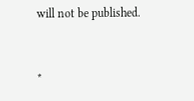will not be published.


*